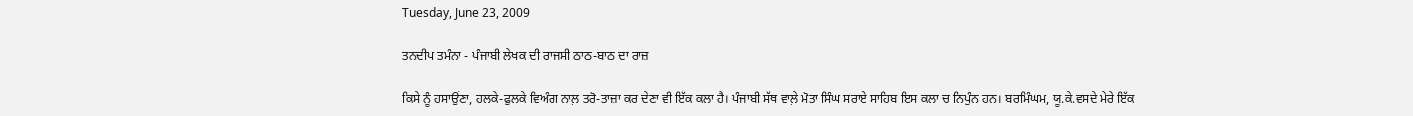Tuesday, June 23, 2009

ਤਨਦੀਪ ਤਮੰਨਾ - ਪੰਜਾਬੀ ਲੇਖਕ ਦੀ ਰਾਜਸੀ ਠਾਠ-ਬਾਠ ਦਾ ਰਾਜ਼

ਕਿਸੇ ਨੂੰ ਹਸਾਉਂਣਾ, ਹਲਕੇ-ਫੁਲਕੇ ਵਿਅੰਗ ਨਾਲ਼ ਤਰੋ-ਤਾਜ਼ਾ ਕਰ ਦੇਣਾ ਵੀ ਇੱਕ ਕਲਾ ਹੈ। ਪੰਜਾਬੀ ਸੱਥ ਵਾਲ਼ੇ ਮੋਤਾ ਸਿੰਘ ਸਰਾਏ ਸਾਹਿਬ ਇਸ ਕਲਾ ਚ ਨਿਪੁੰਨ ਹਨ। ਬਰਮਿੰਘਮ, ਯੂ.ਕੇ.ਵਸਦੇ ਮੇਰੇ ਇੱਕ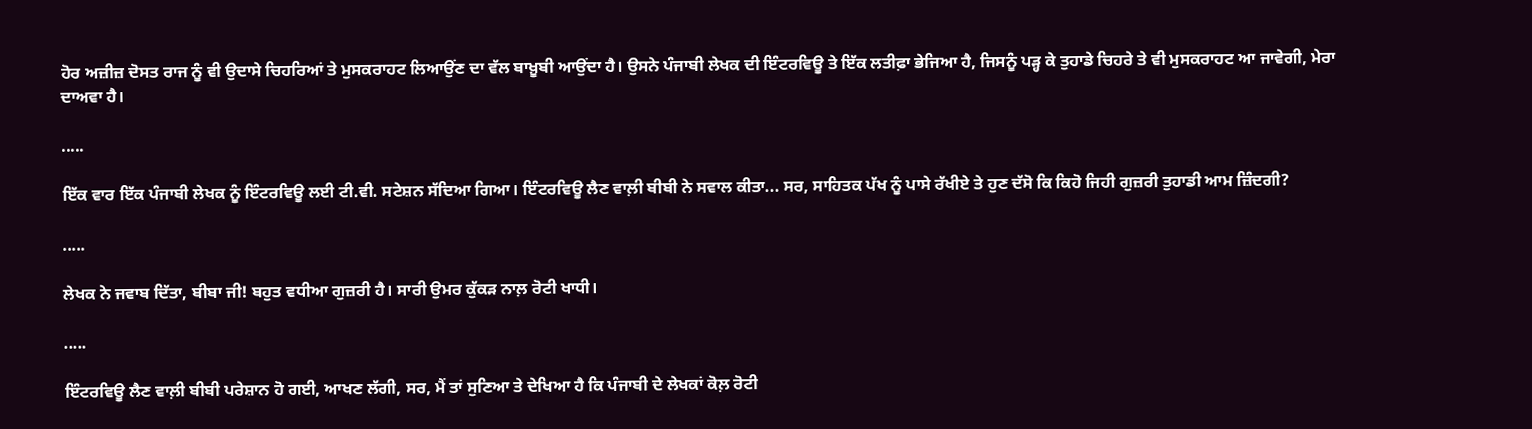ਹੋਰ ਅਜ਼ੀਜ਼ ਦੋਸਤ ਰਾਜ ਨੂੰ ਵੀ ਉਦਾਸੇ ਚਿਹਰਿਆਂ ਤੇ ਮੁਸਕਰਾਹਟ ਲਿਆਉਂਣ ਦਾ ਵੱਲ ਬਾਖ਼ੂਬੀ ਆਉਂਦਾ ਹੈ। ਉਸਨੇ ਪੰਜਾਬੀ ਲੇਖਕ ਦੀ ਇੰਟਰਵਿਊ ਤੇ ਇੱਕ ਲਤੀਫ਼ਾ ਭੇਜਿਆ ਹੈ, ਜਿਸਨੂੰ ਪੜ੍ਹ ਕੇ ਤੁਹਾਡੇ ਚਿਹਰੇ ਤੇ ਵੀ ਮੁਸਕਰਾਹਟ ਆ ਜਾਵੇਗੀ, ਮੇਰਾ ਦਾਅਵਾ ਹੈ।

.....

ਇੱਕ ਵਾਰ ਇੱਕ ਪੰਜਾਬੀ ਲੇਖਕ ਨੂੰ ਇੰਟਰਵਿਊ ਲਈ ਟੀ.ਵੀ. ਸਟੇਸ਼ਨ ਸੱਦਿਆ ਗਿਆ। ਇੰਟਰਵਿਊ ਲੈਣ ਵਾਲ਼ੀ ਬੀਬੀ ਨੇ ਸਵਾਲ ਕੀਤਾ... ਸਰ, ਸਾਹਿਤਕ ਪੱਖ ਨੂੰ ਪਾਸੇ ਰੱਖੀਏ ਤੇ ਹੁਣ ਦੱਸੋ ਕਿ ਕਿਹੋ ਜਿਹੀ ਗੁਜ਼ਰੀ ਤੁਹਾਡੀ ਆਮ ਜ਼ਿੰਦਗੀ?

.....

ਲੇਖਕ ਨੇ ਜਵਾਬ ਦਿੱਤਾ, ਬੀਬਾ ਜੀ! ਬਹੁਤ ਵਧੀਆ ਗੁਜ਼ਰੀ ਹੈ। ਸਾਰੀ ਉਮਰ ਕੁੱਕੜ ਨਾਲ਼ ਰੋਟੀ ਖਾਧੀ।

.....

ਇੰਟਰਵਿਊ ਲੈਣ ਵਾਲ਼ੀ ਬੀਬੀ ਪਰੇਸ਼ਾਨ ਹੋ ਗਈ, ਆਖਣ ਲੱਗੀ, ਸਰ, ਮੈਂ ਤਾਂ ਸੁਣਿਆ ਤੇ ਦੇਖਿਆ ਹੈ ਕਿ ਪੰਜਾਬੀ ਦੇ ਲੇਖਕਾਂ ਕੋਲ਼ ਰੋਟੀ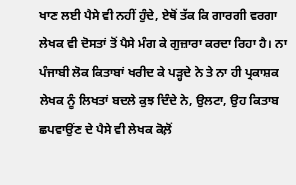ਖਾਣ ਲਈ ਪੈਸੇ ਵੀ ਨਹੀਂ ਹੁੰਦੇ, ਏਥੋਂ ਤੱਕ ਕਿ ਗਾਰਗੀ ਵਰਗਾ ਲੇਖਕ ਵੀ ਦੋਸਤਾਂ ਤੋਂ ਪੈਸੇ ਮੰਗ ਕੇ ਗੁਜ਼ਾਰਾ ਕਰਦਾ ਰਿਹਾ ਹੈ। ਨਾ ਪੰਜਾਬੀ ਲੋਕ ਕਿਤਾਬਾਂ ਖਰੀਦ ਕੇ ਪੜ੍ਹਦੇ ਨੇ ਤੇ ਨਾ ਹੀ ਪ੍ਰਕਾਸ਼ਕ ਲੇਖਕ ਨੂੰ ਲਿਖਤਾਂ ਬਦਲੇ ਕੁਝ ਦਿੰਦੇ ਨੇ, ਉਲਟਾ, ਉਹ ਕਿਤਾਬ ਛਪਵਾਉਂਣ ਦੇ ਪੈਸੇ ਵੀ ਲੇਖਕ ਕੋਲ਼ੋਂ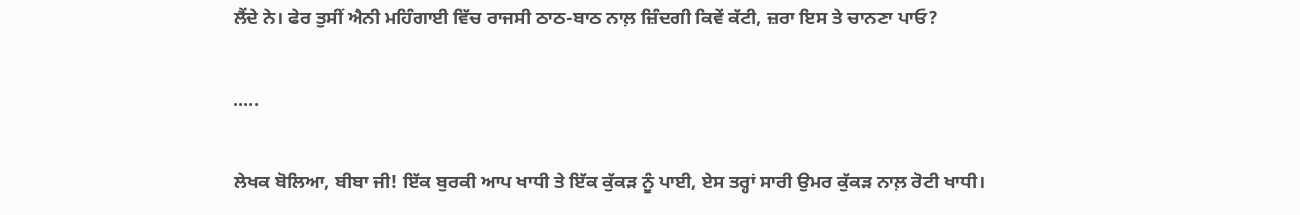ਲੈਂਦੇ ਨੇ। ਫੇਰ ਤੁਸੀਂ ਐਨੀ ਮਹਿੰਗਾਈ ਵਿੱਚ ਰਾਜਸੀ ਠਾਠ-ਬਾਠ ਨਾਲ਼ ਜ਼ਿੰਦਗੀ ਕਿਵੇਂ ਕੱਟੀ, ਜ਼ਰਾ ਇਸ ਤੇ ਚਾਨਣਾ ਪਾਓ?

.....

ਲੇਖਕ ਬੋਲਿਆ, ਬੀਬਾ ਜੀ! ਇੱਕ ਬੁਰਕੀ ਆਪ ਖਾਧੀ ਤੇ ਇੱਕ ਕੁੱਕੜ ਨੂੰ ਪਾਈ, ਏਸ ਤਰ੍ਹਾਂ ਸਾਰੀ ਉਮਰ ਕੁੱਕੜ ਨਾਲ਼ ਰੋਟੀ ਖਾਧੀ।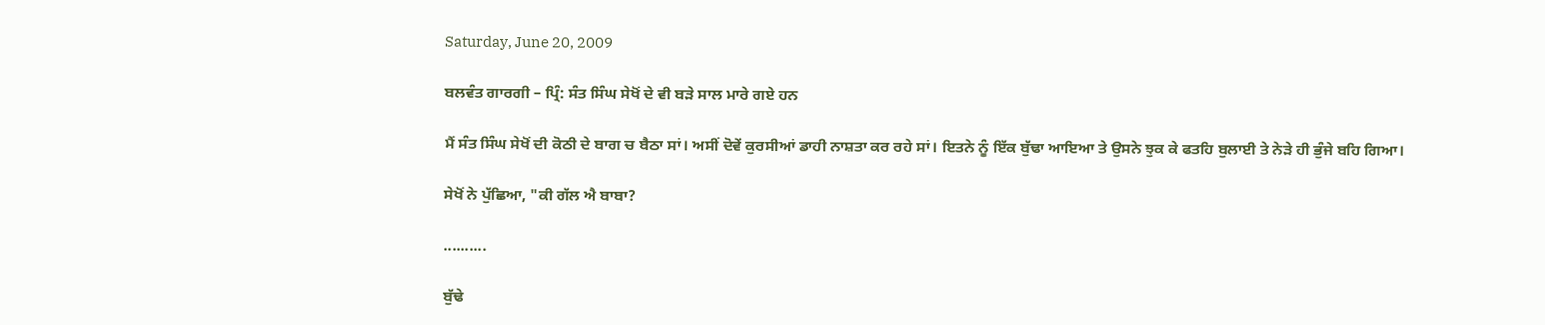Saturday, June 20, 2009

ਬਲਵੰਤ ਗਾਰਗੀ – ਪ੍ਰਿੰ: ਸੰਤ ਸਿੰਘ ਸੇਖੋਂ ਦੇ ਵੀ ਬੜੇ ਸਾਲ ਮਾਰੇ ਗਏ ਹਨ

ਮੈਂ ਸੰਤ ਸਿੰਘ ਸੇਖੋਂ ਦੀ ਕੋਠੀ ਦੇ ਬਾਗ ਚ ਬੈਠਾ ਸਾਂ। ਅਸੀਂ ਦੋਵੇਂ ਕੁਰਸੀਆਂ ਡਾਹੀ ਨਾਸ਼ਤਾ ਕਰ ਰਹੇ ਸਾਂ। ਇਤਨੇ ਨੂੰ ਇੱਕ ਬੁੱਢਾ ਆਇਆ ਤੇ ਉਸਨੇ ਝੁਕ ਕੇ ਫਤਹਿ ਬੁਲਾਈ ਤੇ ਨੇੜੇ ਹੀ ਭੁੰਜੇ ਬਹਿ ਗਿਆ।

ਸੇਖੋਂ ਨੇ ਪੁੱਛਿਆ, "ਕੀ ਗੱਲ ਐ ਬਾਬਾ?

..........

ਬੁੱਢੇ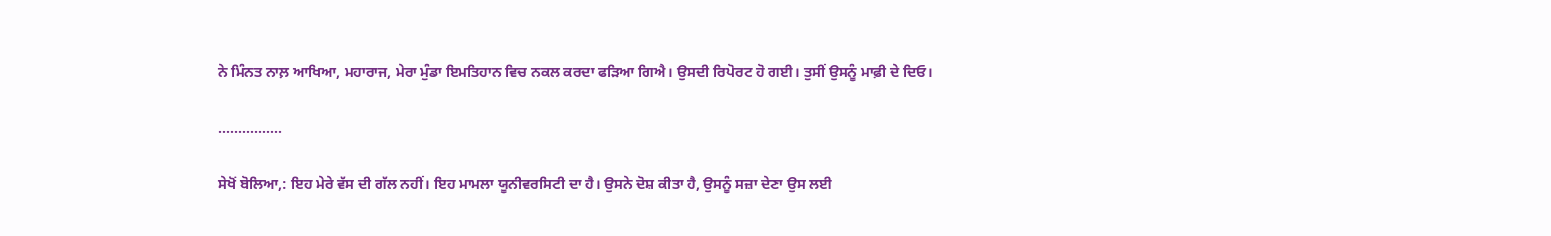ਨੇ ਮਿੰਨਤ ਨਾਲ਼ ਆਖਿਆ, ਮਹਾਰਾਜ, ਮੇਰਾ ਮੁੰਡਾ ਇਮਤਿਹਾਨ ਵਿਚ ਨਕਲ ਕਰਦਾ ਫੜਿਆ ਗਿਐ। ਉਸਦੀ ਰਿਪੋਰਟ ਹੋ ਗਈ। ਤੁਸੀਂ ਉਸਨੂੰ ਮਾਫ਼ੀ ਦੇ ਦਿਓ।

................

ਸੇਖੋਂ ਬੋਲਿਆ,: ਇਹ ਮੇਰੇ ਵੱਸ ਦੀ ਗੱਲ ਨਹੀਂ। ਇਹ ਮਾਮਲਾ ਯੂਨੀਵਰਸਿਟੀ ਦਾ ਹੈ। ਉਸਨੇ ਦੋਸ਼ ਕੀਤਾ ਹੈ, ਉਸਨੂੰ ਸਜ਼ਾ ਦੇਣਾ ਉਸ ਲਈ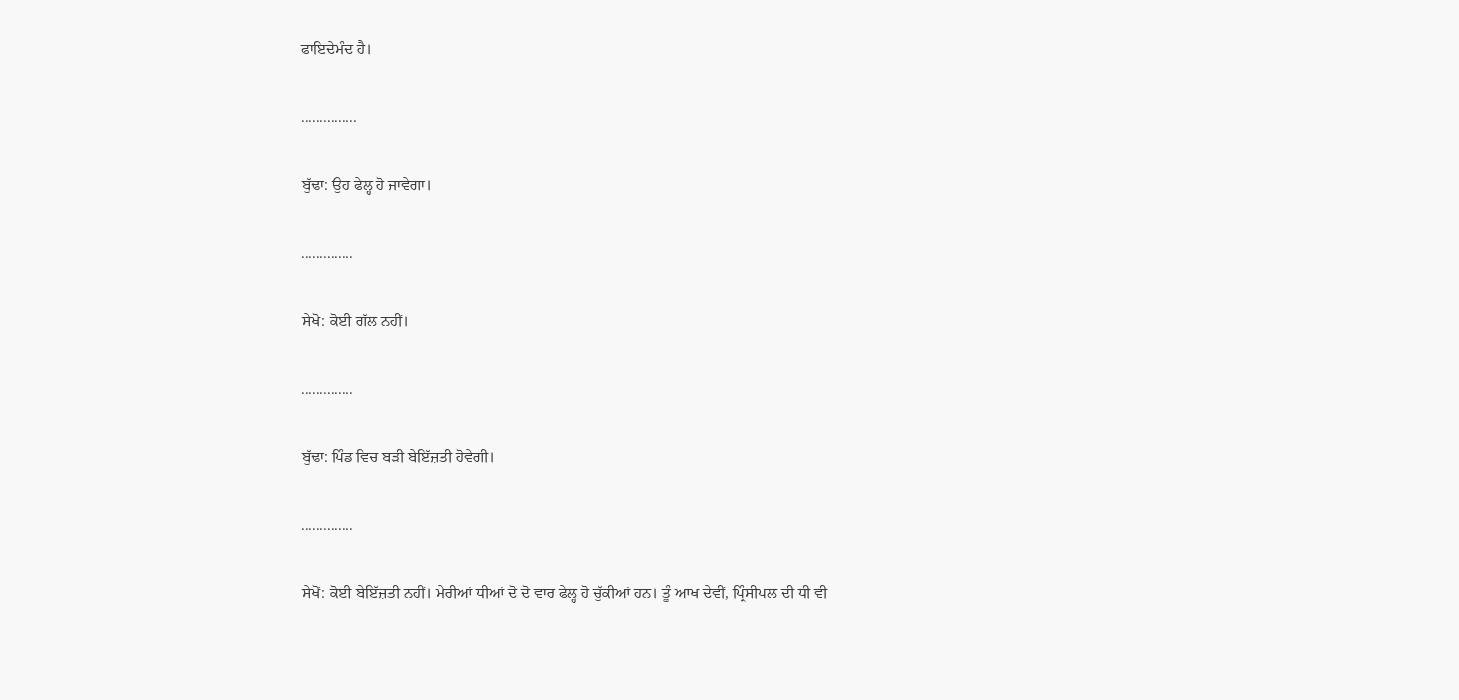ਫਾਇਦੇਮੰਦ ਹੈ।

...............

ਬੁੱਢਾ: ਉਹ ਫੇਲ੍ਹ ਹੋ ਜਾਵੇਗਾ।

..............

ਸੇਖੋ: ਕੋਈ ਗੱਲ ਨਹੀਂ।

..............

ਬੁੱਢਾ: ਪਿੰਡ ਵਿਚ ਬੜੀ ਬੇਇੱਜ਼ਤੀ ਹੋਵੇਗੀ।

..............

ਸੇਖੋਂ: ਕੋਈ ਬੇਇੱਜ਼ਤੀ ਨਹੀਂ। ਮੇਰੀਆਂ ਧੀਆਂ ਦੋ ਦੋ ਵਾਰ ਫੇਲ੍ਹ ਹੋ ਚੁੱਕੀਆਂ ਹਨ। ਤੂੰ ਆਖ ਦੇਵੀਂ, ਪ੍ਰਿੰਸੀਪਲ ਦੀ ਧੀ ਵੀ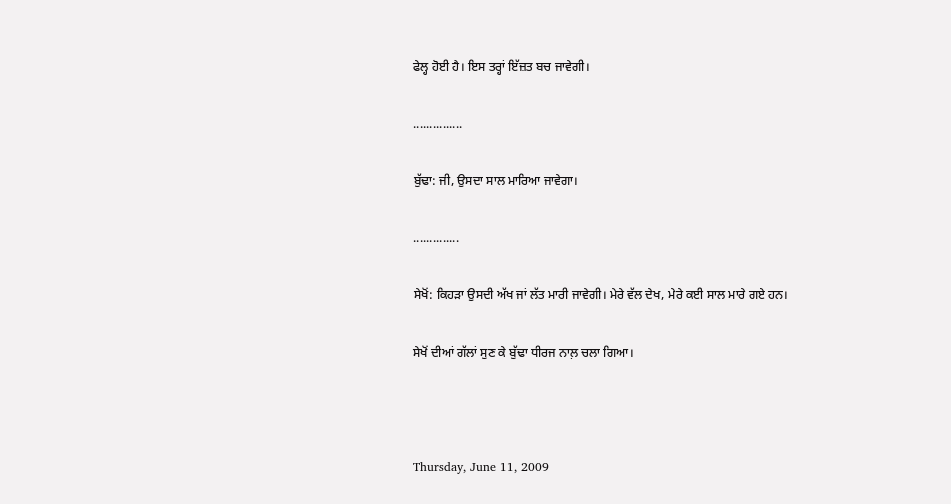ਫੇਲ੍ਹ ਹੋਈ ਹੈ। ਇਸ ਤਰ੍ਹਾਂ ਇੱਜ਼ਤ ਬਚ ਜਾਵੇਗੀ।

...............

ਬੁੱਢਾ: ਜੀ, ਉਸਦਾ ਸਾਲ ਮਾਰਿਆ ਜਾਵੇਗਾ।

..............

ਸੇਖੋਂ: ਕਿਹੜਾ ਉਸਦੀ ਅੱਖ ਜਾਂ ਲੱਤ ਮਾਰੀ ਜਾਵੇਗੀ। ਮੇਰੇ ਵੱਲ ਦੇਖ, ਮੇਰੇ ਕਈ ਸਾਲ ਮਾਰੇ ਗਏ ਹਨ।

ਸੇਖੋਂ ਦੀਆਂ ਗੱਲਾਂ ਸੁਣ ਕੇ ਬੁੱਢਾ ਧੀਰਜ ਨਾਲ਼ ਚਲਾ ਗਿਆ।



Thursday, June 11, 2009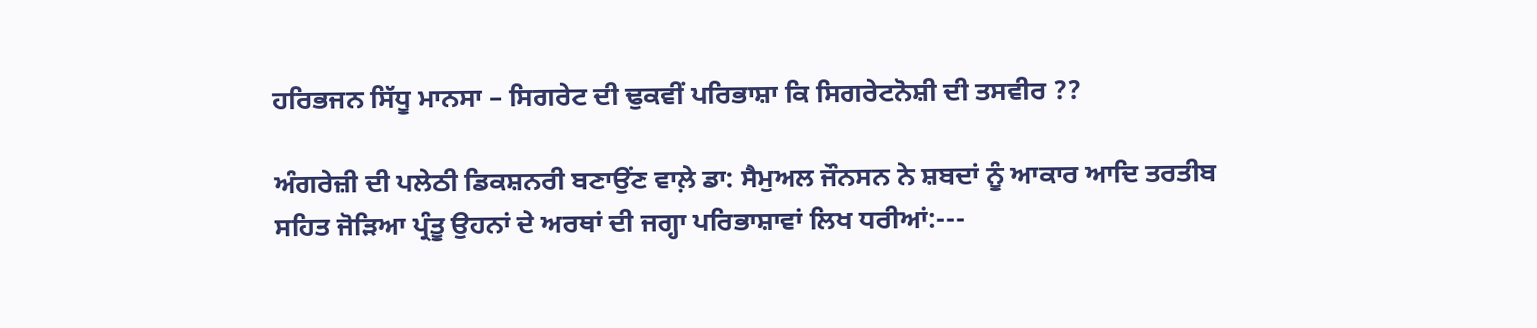ਹਰਿਭਜਨ ਸਿੱਧੂ ਮਾਨਸਾ – ਸਿਗਰੇਟ ਦੀ ਢੁਕਵੀਂ ਪਰਿਭਾਸ਼ਾ ਕਿ ਸਿਗਰੇਟਨੋਸ਼ੀ ਦੀ ਤਸਵੀਰ ??

ਅੰਗਰੇਜ਼ੀ ਦੀ ਪਲੇਠੀ ਡਿਕਸ਼ਨਰੀ ਬਣਾਉਂਣ ਵਾਲ਼ੇ ਡਾ: ਸੈਮੁਅਲ ਜੌਨਸਨ ਨੇ ਸ਼ਬਦਾਂ ਨੂੰ ਆਕਾਰ ਆਦਿ ਤਰਤੀਬ ਸਹਿਤ ਜੋੜਿਆ ਪ੍ਰੰਤੂ ਉਹਨਾਂ ਦੇ ਅਰਥਾਂ ਦੀ ਜਗ੍ਹਾ ਪਰਿਭਾਸ਼ਾਵਾਂ ਲਿਖ ਧਰੀਆਂ:---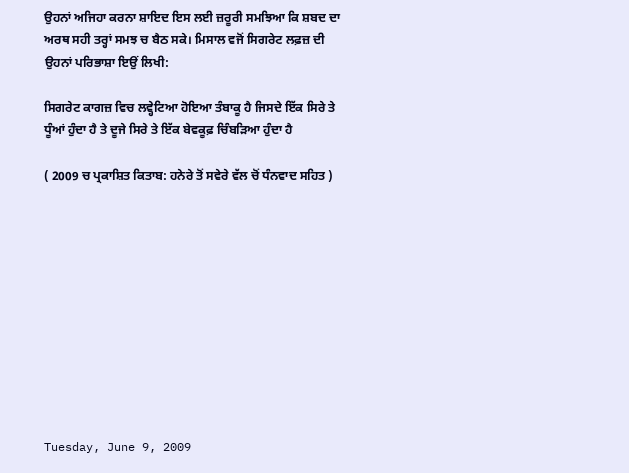ਉਹਨਾਂ ਅਜਿਹਾ ਕਰਨਾ ਸ਼ਾਇਦ ਇਸ ਲਈ ਜ਼ਰੂਰੀ ਸਮਝਿਆ ਕਿ ਸ਼ਬਦ ਦਾ ਅਰਥ ਸਹੀ ਤਰ੍ਹਾਂ ਸਮਝ ਚ ਬੈਠ ਸਕੇ। ਮਿਸਾਲ ਵਜੋਂ ਸਿਗਰੇਟ ਲਫ਼ਜ਼ ਦੀ ਉਹਨਾਂ ਪਰਿਭਾਸ਼ਾ ਇਉਂ ਲਿਖੀ:

ਸਿਗਰੇਟ ਕਾਗਜ਼ ਵਿਚ ਲਵ੍ਹੇਟਿਆ ਹੋਇਆ ਤੰਬਾਕੂ ਹੈ ਜਿਸਦੇ ਇੱਕ ਸਿਰੇ ਤੇ ਧੂੰਆਂ ਹੁੰਦਾ ਹੈ ਤੇ ਦੂਜੇ ਸਿਰੇ ਤੇ ਇੱਕ ਬੇਵਕੂਫ਼ ਚਿੰਬੜਿਆ ਹੁੰਦਾ ਹੈ

( 2009 ਚ ਪ੍ਰਕਾਸ਼ਿਤ ਕਿਤਾਬ: ਹਨੇਰੇ ਤੋਂ ਸਵੇਰੇ ਵੱਲ ਚੋਂ ਧੰਨਵਾਦ ਸਹਿਤ )











Tuesday, June 9, 2009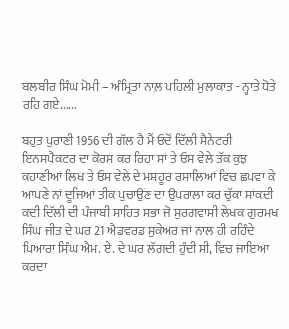ਬਲਬੀਰ ਸਿੰਘ ਮੋਮੀ – ਅੰਮ੍ਰਿਤਾ ਨਾਲ਼ ਪਹਿਲੀ ਮੁਲਾਕਾਤ - ਨ੍ਹਾਤੇ ਧੋਤੇ ਰਹਿ ਗਏ......

ਬਹੁਤ ਪੁਰਾਣੀ 1956 ਦੀ ਗੱਲ ਹੈ ਮੈਂ ਓਦੋਂ ਦਿੱਲੀ ਸੈਨੇਟਰੀ ਇਨਸਪੈਕਟਰ ਦਾ ਕੋਰਸ ਕਰ ਰਿਹਾ ਸਾਂ ਤੇ ਓਸ ਵੇਲੇ ਤੱਕ ਕੁਝ ਕਹਾਣੀਆਂ ਲਿਖ ਤੇ ਓਸ ਵੇਲੇ ਦੇ ਮਸ਼ਹੂਰ ਰਸਾਲਿਆਂ ਵਿਚ ਛਪਵਾ ਕੇ ਆਪਣੇ ਨਾਂ ਦੂਜਿਆਂ ਤੀਕ ਪੁਚਾਉਂਣ ਦਾ ਉਪਰਾਲਾ ਕਰ ਚੁੱਕਾ ਸਾਂਕਦੀ ਕਦੀ ਦਿੱਲੀ ਦੀ ਪੰਜਾਬੀ ਸਾਹਿਤ ਸਭਾ ਜੋ ਸੁਰਗਵਾਸੀ ਲੇਖਕ ਗੁਰਮਖ ਸਿੰਘ ਜੀਤ ਦੇ ਘਰ 21 ਐਡਵਰਡ ਸੁਕੇਅਰ ਜਾਂ ਨਾਲ ਹੀ ਰਹਿੰਦੇ ਪਿਆਰਾ ਸਿੰਘ ਐਮ. ਏ. ਦੇ ਘਰ ਲੱਗਦੀ ਹੁੰਦੀ ਸੀ, ਵਿਚ ਜਾਇਆ ਕਰਦਾ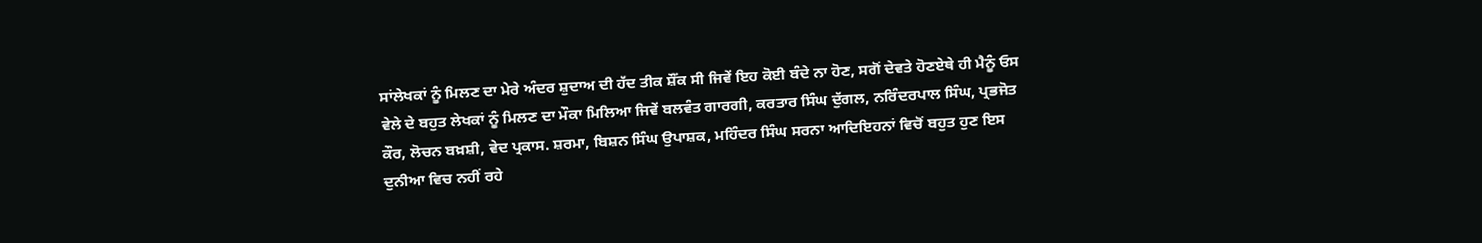ਸਾਂਲੇਖਕਾਂ ਨੂੰ ਮਿਲਣ ਦਾ ਮੇਰੇ ਅੰਦਰ ਸ਼ੁਦਾਅ ਦੀ ਹੱਦ ਤੀਕ ਸ਼ੌਂਕ ਸੀ ਜਿਵੇਂ ਇਹ ਕੋਈ ਬੰਦੇ ਨਾ ਹੋਣ, ਸਗੋਂ ਦੇਵਤੇ ਹੋਣਏਥੇ ਹੀ ਮੈਨੂੰ ਓਸ ਵੇਲੇ ਦੇ ਬਹੁਤ ਲੇਖਕਾਂ ਨੂੰ ਮਿਲਣ ਦਾ ਮੌਕਾ ਮਿਲਿਆ ਜਿਵੇਂ ਬਲਵੰਤ ਗਾਰਗੀ, ਕਰਤਾਰ ਸਿੰਘ ਦੁੱਗਲ, ਨਰਿੰਦਰਪਾਲ ਸਿੰਘ, ਪ੍ਰਭਜੋਤ ਕੌਰ, ਲੋਚਨ ਬਖ਼ਸ਼ੀ, ਵੇਦ ਪ੍ਰਕਾਸ. ਸ਼ਰਮਾ, ਬਿਸ਼ਨ ਸਿੰਘ ਉਪਾਸ਼ਕ, ਮਹਿੰਦਰ ਸਿੰਘ ਸਰਨਾ ਆਦਿਇਹਨਾਂ ਵਿਚੋਂ ਬਹੁਤ ਹੁਣ ਇਸ ਦੁਨੀਆ ਵਿਚ ਨਹੀਂ ਰਹੇ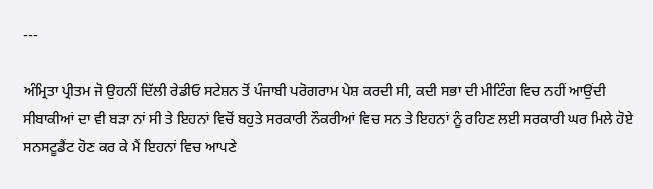---

ਅੰਮ੍ਰਿਤਾ ਪ੍ਰੀਤਮ ਜੋ ਉਹਨੀਂ ਦਿੱਲੀ ਰੇਡੀਓ ਸਟੇਸ਼ਨ ਤੋਂ ਪੰਜਾਬੀ ਪਰੋਗਰਾਮ ਪੇਸ਼ ਕਰਦੀ ਸੀ, ਕਦੀ ਸਭਾ ਦੀ ਮੀਟਿੰਗ ਵਿਚ ਨਹੀਂ ਆਉਂਦੀ ਸੀਬਾਕੀਆਂ ਦਾ ਵੀ ਬੜਾ ਨਾਂ ਸੀ ਤੇ ਇਹਨਾਂ ਵਿਚੋਂ ਬਹੁਤੇ ਸਰਕਾਰੀ ਨੌਕਰੀਆਂ ਵਿਚ ਸਨ ਤੇ ਇਹਨਾਂ ਨੂੰ ਰਹਿਣ ਲਈ ਸਰਕਾਰੀ ਘਰ ਮਿਲੇ ਹੋਏ ਸਨਸਟੂਡੈਂਟ ਹੋਣ ਕਰ ਕੇ ਮੈਂ ਇਹਨਾਂ ਵਿਚ ਆਪਣੇ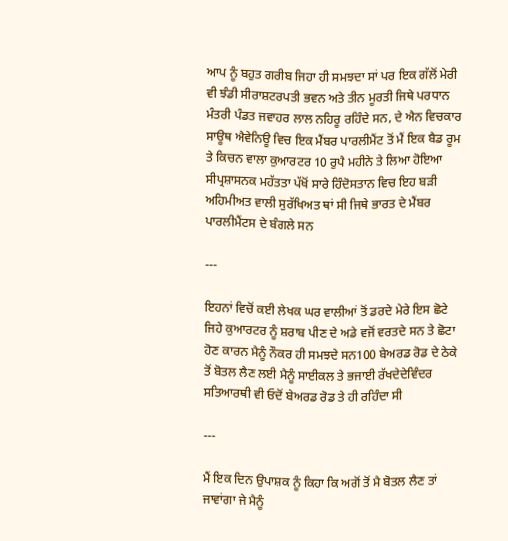ਆਪ ਨੂੰ ਬਹੁਤ ਗਰੀਬ ਜਿਹਾ ਹੀ ਸਮਝਦਾ ਸਾਂ ਪਰ ਇਕ ਗੱਲੋਂ ਮੇਰੀ ਵੀ ਝੰਡੀ ਸੀਰਾਸ਼ਟਰਪਤੀ ਭਵਨ ਅਤੇ ਤੀਨ ਮੂਰਤੀ ਜਿਥੇ ਪਰਧਾਨ ਮੰਤਰੀ ਪੰਡਤ ਜਵਾਹਰ ਲਾਲ ਨਹਿਰੂ ਰਹਿੰਦੇ ਸਨ, ਦੇ ਐਨ ਵਿਚਕਾਰ ਸਾਊਥ ਐਵੇਨਿਊ ਵਿਚ ਇਕ ਮੈਂਬਰ ਪਾਰਲੀਮੈਂਟ ਤੋਂ ਮੈਂ ਇਕ ਬੈਡ ਰੂਮ ਤੇ ਕਿਚਨ ਵਾਲਾ ਕੁਆਰਟਰ 10 ਰੁਪੈ ਮਹੀਨੇ ਤੇ ਲਿਆ ਹੋਇਆ ਸੀਪ੍ਰਸ਼ਾਸਨਕ ਮਹੱਤਤਾ ਪੱਖੋਂ ਸਾਰੇ ਹਿੰਦੋਸਤਾਨ ਵਿਚ ਇਹ ਬੜੀ ਅਹਿਮੀਅਤ ਵਾਲੀ ਸੁਰੱਖਿਅਤ ਥਾਂ ਸੀ ਜਿਥੇ ਭਾਰਤ ਦੇ ਮੈਂਬਰ ਪਾਰਲੀਮੈਂਟਸ ਦੇ ਬੰਗਲੇ ਸਨ

---

ਇਹਨਾਂ ਵਿਚੋਂ ਕਈ ਲੇਖਕ ਘਰ ਵਾਲੀਆਂ ਤੋਂ ਡਰਦੇ ਮੇਰੇ ਇਸ ਛੋਟੇ ਜਿਹੇ ਕੁਆਰਟਰ ਨੂੰ ਸ਼ਰਾਬ ਪੀਣ ਦੇ ਅਡੇ ਵਜੋਂ ਵਰਤਦੇ ਸਨ ਤੇ ਛੋਟਾ ਹੋਣ ਕਾਰਨ ਮੈਨੂੰ ਨੌਕਰ ਹੀ ਸਮਝਦੇ ਸਨ100 ਬੇਅਰਡ ਰੋਡ ਦੇ ਠੇਕੇ ਤੋਂ ਬੋਤਲ ਲੈਣ ਲਈ ਮੈਨੂੰ ਸਾਈਕਲ ਤੇ ਭਜਾਈ ਰੱਖਦੇਦੇਵਿੰਦਰ ਸਤਿਆਰਥੀ ਵੀ ਓਦੋਂ ਬੇਅਰਡ ਰੋਡ ਤੇ ਹੀ ਰਹਿੰਦਾ ਸੀ

---

ਮੈਂ ਇਕ ਦਿਨ ਉਪਾਸ਼ਕ ਨੂੰ ਕਿਹਾ ਕਿ ਅਗੋਂ ਤੋਂ ਮੈ ਬੋਤਲ ਲੈਣ ਤਾਂ ਜਾਵਾਂਗਾ ਜੇ ਮੈਨੂੰ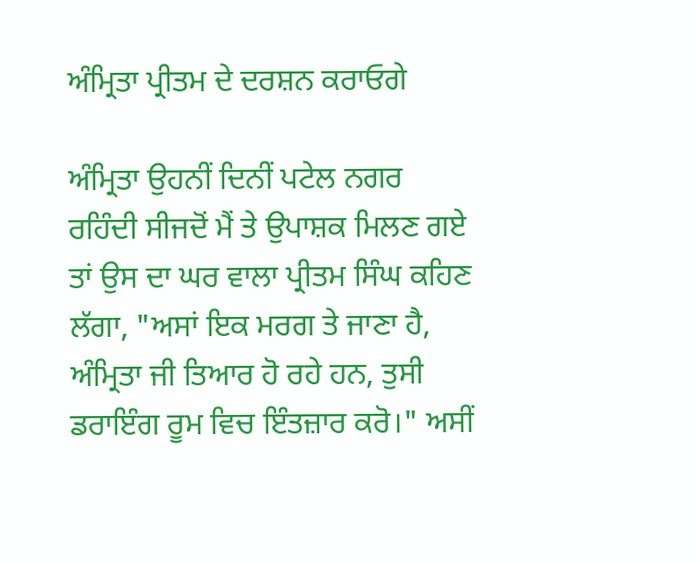ਅੰਮ੍ਰਿਤਾ ਪ੍ਰੀਤਮ ਦੇ ਦਰਸ਼ਨ ਕਰਾਓਗੇ

ਅੰਮ੍ਰਿਤਾ ਉਹਨੀਂ ਦਿਨੀਂ ਪਟੇਲ ਨਗਰ ਰਹਿੰਦੀ ਸੀਜਦੋਂ ਮੈਂ ਤੇ ਉਪਾਸ਼ਕ ਮਿਲਣ ਗਏ ਤਾਂ ਉਸ ਦਾ ਘਰ ਵਾਲਾ ਪ੍ਰੀਤਮ ਸਿੰਘ ਕਹਿਣ ਲੱਗਾ, "ਅਸਾਂ ਇਕ ਮਰਗ ਤੇ ਜਾਣਾ ਹੈ, ਅੰਮ੍ਰਿਤਾ ਜੀ ਤਿਆਰ ਹੋ ਰਹੇ ਹਨ, ਤੁਸੀ ਡਰਾਇੰਗ ਰੂਮ ਵਿਚ ਇੰਤਜ਼ਾਰ ਕਰੋ।" ਅਸੀਂ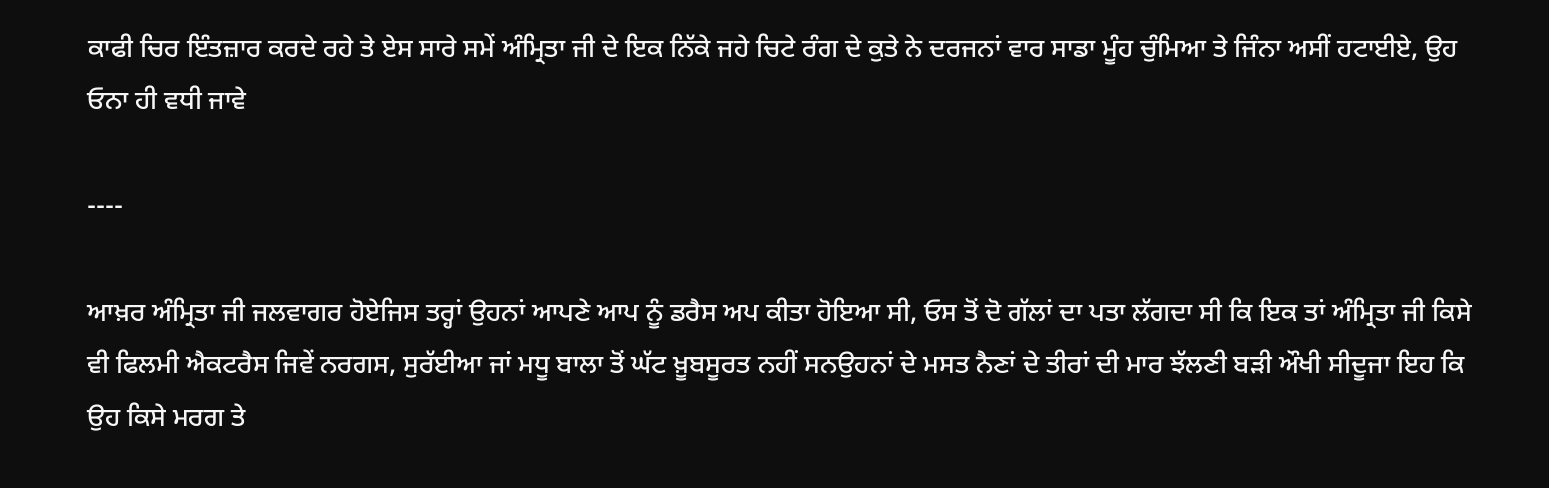ਕਾਫੀ ਚਿਰ ਇੰਤਜ਼ਾਰ ਕਰਦੇ ਰਹੇ ਤੇ ਏਸ ਸਾਰੇ ਸਮੇਂ ਅੰਮ੍ਰਿਤਾ ਜੀ ਦੇ ਇਕ ਨਿੱਕੇ ਜਹੇ ਚਿਟੇ ਰੰਗ ਦੇ ਕੁਤੇ ਨੇ ਦਰਜਨਾਂ ਵਾਰ ਸਾਡਾ ਮੂੰਹ ਚੁੰਮਿਆ ਤੇ ਜਿੰਨਾ ਅਸੀਂ ਹਟਾਈਏ, ਉਹ ਓਨਾ ਹੀ ਵਧੀ ਜਾਵੇ

----

ਆਖ਼ਰ ਅੰਮ੍ਰਿਤਾ ਜੀ ਜਲਵਾਗਰ ਹੋਏਜਿਸ ਤਰ੍ਹਾਂ ਉਹਨਾਂ ਆਪਣੇ ਆਪ ਨੂੰ ਡਰੈਸ ਅਪ ਕੀਤਾ ਹੋਇਆ ਸੀ, ਓਸ ਤੋਂ ਦੋ ਗੱਲਾਂ ਦਾ ਪਤਾ ਲੱਗਦਾ ਸੀ ਕਿ ਇਕ ਤਾਂ ਅੰਮ੍ਰਿਤਾ ਜੀ ਕਿਸੇ ਵੀ ਫਿਲਮੀ ਐਕਟਰੈਸ ਜਿਵੇਂ ਨਰਗਸ, ਸੁਰੱਈਆ ਜਾਂ ਮਧੂ ਬਾਲਾ ਤੋਂ ਘੱਟ ਖ਼ੂਬਸੂਰਤ ਨਹੀਂ ਸਨਉਹਨਾਂ ਦੇ ਮਸਤ ਨੈਣਾਂ ਦੇ ਤੀਰਾਂ ਦੀ ਮਾਰ ਝੱਲਣੀ ਬੜੀ ਔਖੀ ਸੀਦੂਜਾ ਇਹ ਕਿ ਉਹ ਕਿਸੇ ਮਰਗ ਤੇ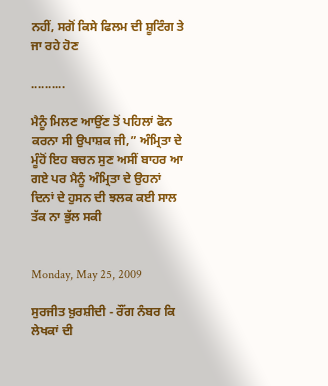ਨਹੀਂ, ਸਗੋਂ ਕਿਸੇ ਫਿਲਮ ਦੀ ਸ਼ੂਟਿੰਗ ਤੇ ਜਾ ਰਹੇ ਹੋਣ

..........

ਮੈਨੂੰ ਮਿਲਣ ਆਉਂਣ ਤੋਂ ਪਹਿਲਾਂ ਫੋਨ ਕਰਨਾ ਸੀ ਉਪਾਸ਼ਕ ਜੀ,” ਅੰਮ੍ਰਿਤਾ ਦੇ ਮੂੰਹੋਂ ਇਹ ਬਚਨ ਸੁਣ ਅਸੀਂ ਬਾਹਰ ਆ ਗਏ ਪਰ ਮੈਨੂੰ ਅੰਮ੍ਰਿਤਾ ਦੇ ਉਹਨਾਂ ਦਿਨਾਂ ਦੇ ਹੁਸਨ ਦੀ ਝਲਕ ਕਈ ਸਾਲ ਤੱਕ ਨਾ ਭੁੱਲ ਸਕੀ


Monday, May 25, 2009

ਸੁਰਜੀਤ ਖ਼ੁਰਸ਼ੀਦੀ - ਰੌਂਗ ਨੰਬਰ ਕਿ ਲੇਖਕਾਂ ਦੀ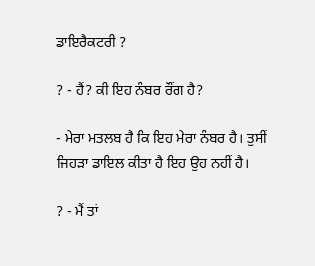ਡਾਇਰੈਕਟਰੀ ?

? - ਹੈਂ? ਕੀ ਇਹ ਨੰਬਰ ਰੌਂਗ ਹੈ?

- ਮੇਰਾ ਮਤਲਬ ਹੈ ਕਿ ਇਹ ਮੇਰਾ ਨੰਬਰ ਹੈ। ਤੁਸੀਂ ਜਿਹੜਾ ਡਾਇਲ ਕੀਤਾ ਹੈ ਇਹ ਉਹ ਨਹੀਂ ਹੈ।

? - ਮੈਂ ਤਾਂ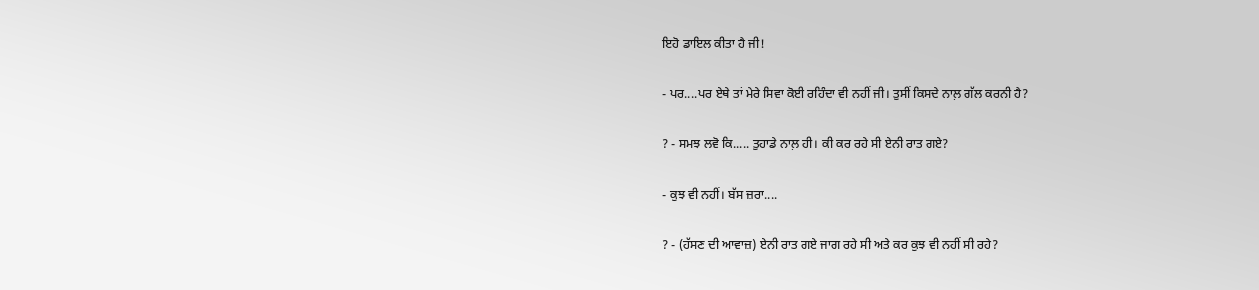ਇਹੋ ਡਾਇਲ ਕੀਤਾ ਹੈ ਜੀ!

- ਪਰ....ਪਰ ਏਥੇ ਤਾਂ ਮੇਰੇ ਸਿਵਾ ਕੋਈ ਰਹਿੰਦਾ ਵੀ ਨਹੀਂ ਜੀ। ਤੁਸੀਂ ਕਿਸਦੇ ਨਾਲ਼ ਗੱਲ ਕਰਨੀ ਹੈ?

? - ਸਮਝ ਲਵੋ ਕਿ..... ਤੁਹਾਡੇ ਨਾਲ਼ ਹੀ। ਕੀ ਕਰ ਰਹੇ ਸੀ ਏਨੀ ਰਾਤ ਗਏ?

- ਕੁਝ ਵੀ ਨਹੀਂ। ਬੱਸ ਜ਼ਰਾ....

? - (ਹੱਸਣ ਦੀ ਆਵਾਜ਼) ਏਨੀ ਰਾਤ ਗਏ ਜਾਗ ਰਹੇ ਸੀ ਅਤੇ ਕਰ ਕੁਝ ਵੀ ਨਹੀਂ ਸੀ ਰਹੇ?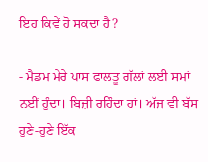ਇਹ ਕਿਵੇਂ ਹੋ ਸਕਦਾ ਹੈ?

- ਮੈਡਮ ਮੇਰੇ ਪਾਸ ਫਾਲਤੂ ਗੱਲਾਂ ਲਈ ਸਮਾਂ ਨਈਂ ਹੁੰਦਾ। ਬਿਜ਼ੀ ਰਹਿੰਦਾ ਹਾਂ। ਅੱਜ ਵੀ ਬੱਸ ਹੁਣੇ-ਹੁਣੇ ਇੱਕ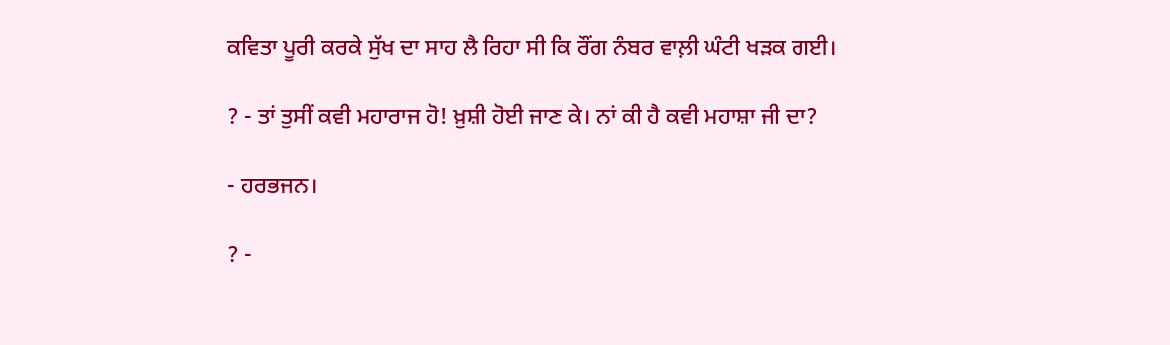ਕਵਿਤਾ ਪੂਰੀ ਕਰਕੇ ਸੁੱਖ ਦਾ ਸਾਹ ਲੈ ਰਿਹਾ ਸੀ ਕਿ ਰੌਂਗ ਨੰਬਰ ਵਾਲ਼ੀ ਘੰਟੀ ਖੜਕ ਗਈ।

? - ਤਾਂ ਤੁਸੀਂ ਕਵੀ ਮਹਾਰਾਜ ਹੋ! ਖ਼ੁਸ਼ੀ ਹੋਈ ਜਾਣ ਕੇ। ਨਾਂ ਕੀ ਹੈ ਕਵੀ ਮਹਾਸ਼ਾ ਜੀ ਦਾ?

- ਹਰਭਜਨ।

? -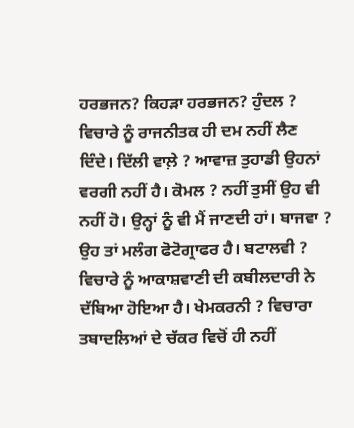ਹਰਭਜਨ? ਕਿਹੜਾ ਹਰਭਜਨ? ਹੁੰਦਲ ? ਵਿਚਾਰੇ ਨੂੰ ਰਾਜਨੀਤਕ ਹੀ ਦਮ ਨਹੀਂ ਲੈਣ ਦਿੰਦੇ। ਦਿੱਲੀ ਵਾਲ਼ੇ ? ਆਵਾਜ਼ ਤੁਹਾਡੀ ਉਹਨਾਂ ਵਰਗੀ ਨਹੀਂ ਹੈ। ਕੋਮਲ ? ਨਹੀਂ ਤੁਸੀਂ ਉਹ ਵੀ ਨਹੀਂ ਹੋ। ਉਨ੍ਹਾਂ ਨੂੰ ਵੀ ਮੈਂ ਜਾਣਦੀ ਹਾਂ। ਬਾਜਵਾ ? ਉਹ ਤਾਂ ਮਲੰਗ ਫੋਟੋਗ੍ਰਾਫਰ ਹੈ। ਬਟਾਲਵੀ ? ਵਿਚਾਰੇ ਨੂੰ ਆਕਾਸ਼ਵਾਣੀ ਦੀ ਕਬੀਲਦਾਰੀ ਨੇ ਦੱਬਿਆ ਹੋਇਆ ਹੈ। ਖੇਮਕਰਨੀ ? ਵਿਚਾਰਾ ਤਬਾਦਲਿਆਂ ਦੇ ਚੱਕਰ ਵਿਚੋਂ ਹੀ ਨਹੀਂ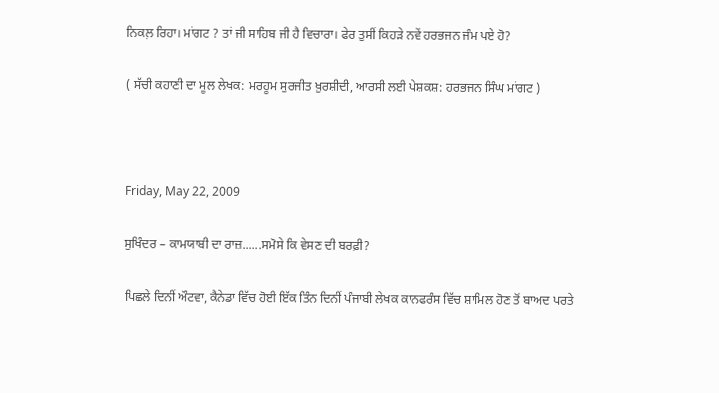ਨਿਕਲ਼ ਰਿਹਾ। ਮਾਂਗਟ ? ਤਾਂ ਜੀ ਸਾਹਿਬ ਜੀ ਹੈ ਵਿਚਾਰਾ। ਫੇਰ ਤੁਸੀਂ ਕਿਹੜੇ ਨਵੇਂ ਹਰਭਜਨ ਜੰਮ ਪਏ ਹੋ?

( ਸੱਚੀ ਕਹਾਣੀ ਦਾ ਮੂਲ ਲੇਖਕ: ਮਰਹੂਮ ਸੁਰਜੀਤ ਖ਼ੁਰਸ਼ੀਦੀ, ਆਰਸੀ ਲਈ ਪੇਸ਼ਕਸ਼: ਹਰਭਜਨ ਸਿੰਘ ਮਾਂਗਟ )



Friday, May 22, 2009

ਸੁਖਿੰਦਰ – ਕਾਮਯਾਬੀ ਦਾ ਰਾਜ਼......ਸਮੋਸੇ ਕਿ ਵੇਸਣ ਦੀ ਬਰਫ਼ੀ?

ਪਿਛਲੇ ਦਿਨੀਂ ਔਟਵਾ, ਕੈਨੇਡਾ ਵਿੱਚ ਹੋਈ ਇੱਕ ਤਿੰਨ ਦਿਨੀਂ ਪੰਜਾਬੀ ਲੇਖਕ ਕਾਨਫਰੰਸ ਵਿੱਚ ਸ਼ਾਮਿਲ ਹੋਣ ਤੋਂ ਬਾਅਦ ਪਰਤੇ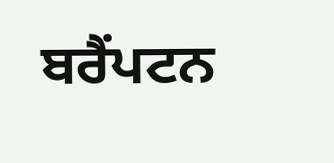ਬਰੈਂਪਟਨ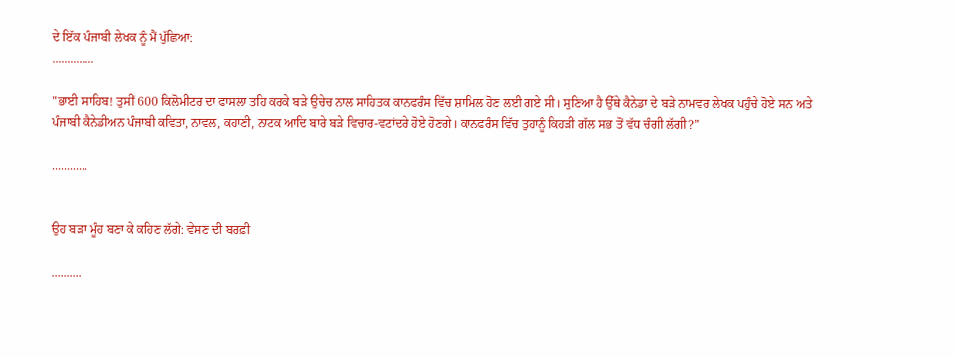ਦੇ ਇੱਕ ਪੰਜਾਬੀ ਲੇਖਕ ਨੂੰ ਮੈਂ ਪੁੱਛਿਆ:
..............

"ਭਾਈ ਸਾਹਿਬ! ਤੁਸੀਂ 600 ਕਿਲੋਮੀਟਰ ਦਾ ਫਾਸਲਾ ਤਹਿ ਕਰਕੇ ਬੜੇ ਉਚੇਚ ਨਾਲ ਸਾਹਿਤਕ ਕਾਨਫਰੰਸ ਵਿੱਚ ਸ਼ਾਮਿਲ ਹੋਣ ਲਈ ਗਏ ਸੀ। ਸੁਣਿਆ ਹੈ ਉੱਥੇ ਕੈਨੇਡਾ ਦੇ ਬੜੇ ਨਾਮਵਰ ਲੇਖਕ ਪਹੁੰਚੇ ਹੋਏ ਸਨ ਅਤੇ ਪੰਜਾਬੀ ਕੈਨੇਡੀਅਨ ਪੰਜਾਬੀ ਕਵਿਤਾ, ਨਾਵਲ, ਕਹਾਣੀ, ਨਾਟਕ ਆਦਿ ਬਾਰੇ ਬੜੇ ਵਿਚਾਰ-ਵਟਾਂਦਰੇ ਹੋਏ ਹੋਣਗੇ। ਕਾਨਫਰੰਸ ਵਿੱਚ ਤੁਹਾਨੂੰ ਕਿਹੜੀ ਗੱਲ ਸਭ ਤੋਂ ਵੱਧ ਚੰਗੀ ਲੱਗੀ?”

............


ਉਹ ਬੜਾ ਮੂੰਹ ਬਣਾ ਕੇ ਕਹਿਣ ਲੱਗੇ: ਵੇਸਣ ਦੀ ਬਰਫ਼ੀ

..........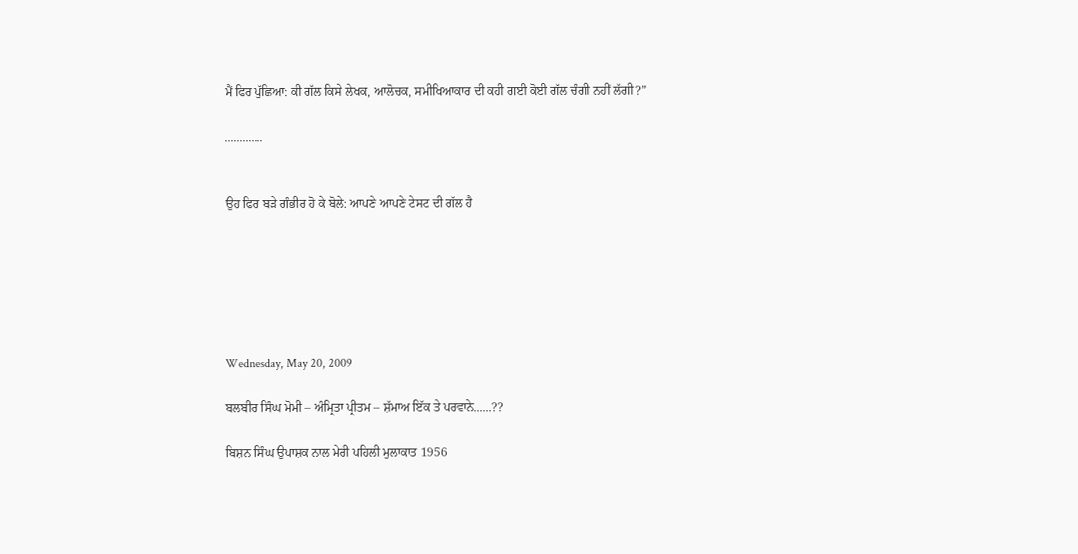ਮੈਂ ਫਿਰ ਪੁੱਛਿਆ: ਕੀ ਗੱਲ ਕਿਸੇ ਲੇਖਕ, ਆਲੋਚਕ, ਸਮੀਖਿਆਕਾਰ ਦੀ ਕਹੀ ਗਈ ਕੋਈ ਗੱਲ ਚੰਗੀ ਨਹੀਂ ਲੱਗੀ?”

.............


ਉਹ ਫਿਰ ਬੜੇ ਗੰਭੀਰ ਹੋ ਕੇ ਬੋਲੇ: ਆਪਣੇ ਆਪਣੇ ਟੇਸਟ ਦੀ ਗੱਲ ਹੈ






Wednesday, May 20, 2009

ਬਲਬੀਰ ਸਿੰਘ ਮੋਮੀ – ਅੰਮ੍ਰਿਤਾ ਪ੍ਰੀਤਮ – ਸ਼ੱਮਾਅ ਇੱਕ ਤੇ ਪਰਵਾਨੇ......??

ਬਿਸ਼ਨ ਸਿੰਘ ਉਪਾਸ਼ਕ ਨਾਲ ਮੇਰੀ ਪਹਿਲੀ ਮੁਲਾਕਾਤ 1956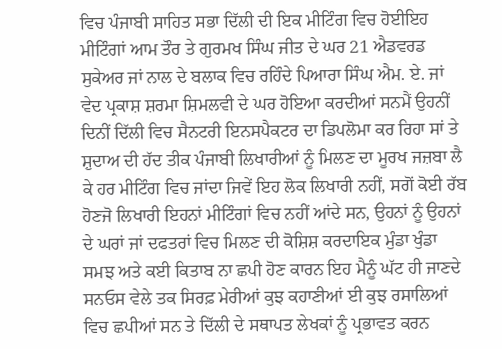ਵਿਚ ਪੰਜਾਬੀ ਸਾਹਿਤ ਸਭਾ ਦਿੱਲੀ ਦੀ ਇਕ ਮੀਟਿੰਗ ਵਿਚ ਹੋਈਇਹ ਮੀਟਿੰਗਾਂ ਆਮ ਤੌਰ ਤੇ ਗੁਰਮਖ ਸਿੰਘ ਜੀਤ ਦੇ ਘਰ 21 ਐਡਵਰਡ ਸੁਕੇਅਰ ਜਾਂ ਨਾਲ ਦੇ ਬਲਾਕ ਵਿਚ ਰਹਿੰਦੇ ਪਿਆਰਾ ਸਿੰਘ ਐਮ. ਏ. ਜਾਂ ਵੇਦ ਪ੍ਰਕਾਸ਼ ਸ਼ਰਮਾ ਸ਼ਿਮਲਵੀ ਦੇ ਘਰ ਹੋਇਆ ਕਰਦੀਆਂ ਸਨਮੈਂ ਉਹਨੀਂ ਦਿਨੀਂ ਦਿੱਲੀ ਵਿਚ ਸੈਨਟਰੀ ਇਨਸਪੈਕਟਰ ਦਾ ਡਿਪਲੋਮਾ ਕਰ ਰਿਹਾ ਸਾਂ ਤੇ ਸ਼ੁਦਾਅ ਦੀ ਹੱਦ ਤੀਕ ਪੰਜਾਬੀ ਲਿਖਾਰੀਆਂ ਨੂੰ ਮਿਲਣ ਦਾ ਮੂਰਖ ਜਜ਼ਬਾ ਲੈ ਕੇ ਹਰ ਮੀਟਿੰਗ ਵਿਚ ਜਾਂਦਾ ਜਿਵੇਂ ਇਹ ਲੋਕ ਲਿਖਾਰੀ ਨਹੀਂ, ਸਗੋਂ ਕੋਈ ਰੱਬ ਹੋਣਜੋ ਲਿਖਾਰੀ ਇਹਨਾਂ ਮੀਟਿੰਗਾਂ ਵਿਚ ਨਹੀਂ ਆਂਦੇ ਸਨ, ਉਹਨਾਂ ਨੂੰ ਉਹਨਾਂ ਦੇ ਘਰਾਂ ਜਾਂ ਦਫਤਰਾਂ ਵਿਚ ਮਿਲਣ ਦੀ ਕੋਸ਼ਿਸ਼ ਕਰਦਾਇਕ ਮੁੰਡਾ ਖੁੰਡਾ ਸਮਝ ਅਤੇ ਕਈ ਕਿਤਾਬ ਨਾ ਛਪੀ ਹੋਣ ਕਾਰਨ ਇਹ ਮੈਨੂੰ ਘੱਟ ਹੀ ਜਾਣਦੇ ਸਨਓਸ ਵੇਲੇ ਤਕ ਸਿਰਫ਼ ਮੇਰੀਆਂ ਕੁਝ ਕਹਾਣੀਆਂ ਈ ਕੁਝ ਰਸਾਲਿਆਂ ਵਿਚ ਛਪੀਆਂ ਸਨ ਤੇ ਦਿੱਲੀ ਦੇ ਸਥਾਪਤ ਲੇਖਕਾਂ ਨੂੰ ਪ੍ਰਭਾਵਤ ਕਰਨ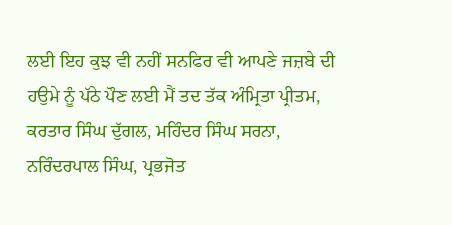ਲਈ ਇਹ ਕੁਝ ਵੀ ਨਹੀਂ ਸਨਫਿਰ ਵੀ ਆਪਣੇ ਜਜ਼ਬੇ ਦੀ ਹਉਮੇ ਨੂੰ ਪੱਠੇ ਪੌਣ ਲਈ ਮੈਂ ਤਦ ਤੱਕ ਅੰਮ੍ਰਿਤਾ ਪ੍ਰੀਤਮ, ਕਰਤਾਰ ਸਿੰਘ ਦੁੱਗਲ, ਮਹਿੰਦਰ ਸਿੰਘ ਸਰਨਾ, ਨਰਿੰਦਰਪਾਲ ਸਿੰਘ, ਪ੍ਰਭਜੋਤ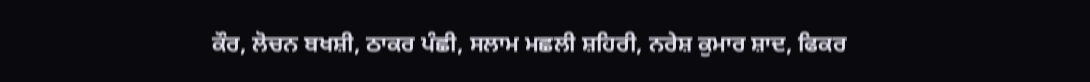ਕੌਰ, ਲੋਚਨ ਬਖਸ਼ੀ, ਠਾਕਰ ਪੰਛੀ, ਸਲਾਮ ਮਛਲੀ ਸ਼ਹਿਰੀ, ਨਰੇਸ਼ ਕੁਮਾਰ ਸ਼ਾਦ, ਫਿਕਰ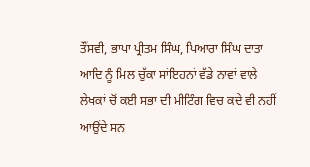ਤੌਂਸਵੀ, ਭਾਪਾ ਪ੍ਰੀਤਮ ਸਿੰਘ, ਪਿਆਰਾ ਸਿੰਘ ਦਾਤਾ ਆਦਿ ਨੂੰ ਮਿਲ ਚੁੱਕਾ ਸਾਂਇਹਨਾਂ ਵੱਡੇ ਨਾਵਾਂ ਵਾਲੇ ਲੇਖਕਾਂ ਚੋਂ ਕਈ ਸਭਾ ਦੀ ਮੀਟਿੰਗ ਵਿਚ ਕਦੇ ਵੀ ਨਹੀਂ ਆਉਂਦੇ ਸਨ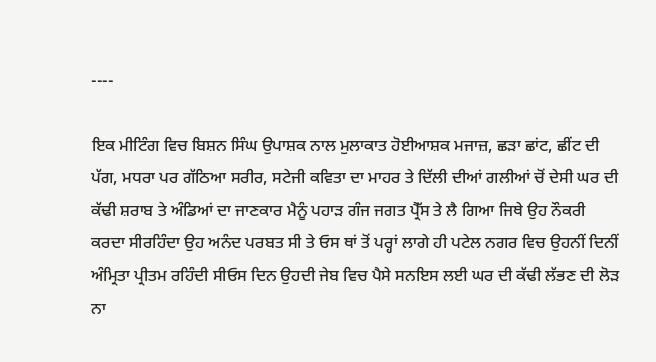----

ਇਕ ਮੀਟਿੰਗ ਵਿਚ ਬਿਸ਼ਨ ਸਿੰਘ ਉਪਾਸ਼ਕ ਨਾਲ ਮੁਲਾਕਾਤ ਹੋਈਆਸ਼ਕ ਮਜਾਜ਼, ਛੜਾ ਛਾਂਟ, ਛੀਂਟ ਦੀ ਪੱਗ, ਮਧਰਾ ਪਰ ਗੱਠਿਆ ਸਰੀਰ, ਸਟੇਜੀ ਕਵਿਤਾ ਦਾ ਮਾਹਰ ਤੇ ਦਿੱਲੀ ਦੀਆਂ ਗਲੀਆਂ ਚੋਂ ਦੇਸੀ ਘਰ ਦੀ ਕੱਢੀ ਸ਼ਰਾਬ ਤੇ ਅੰਡਿਆਂ ਦਾ ਜਾਣਕਾਰ ਮੈਨੂੰ ਪਹਾੜ ਗੰਜ ਜਗਤ ਪ੍ਰੈੱਸ ਤੇ ਲੈ ਗਿਆ ਜਿਥੇ ਉਹ ਨੌਕਰੀ ਕਰਦਾ ਸੀਰਹਿੰਦਾ ਉਹ ਅਨੰਦ ਪਰਬਤ ਸੀ ਤੇ ਓਸ ਥਾਂ ਤੋਂ ਪਰ੍ਹਾਂ ਲਾਗੇ ਹੀ ਪਟੇਲ ਨਗਰ ਵਿਚ ਉਹਨੀਂ ਦਿਨੀਂ ਅੰਮ੍ਰਿਤਾ ਪ੍ਰੀਤਮ ਰਹਿੰਦੀ ਸੀਓਸ ਦਿਨ ਉਹਦੀ ਜੇਬ ਵਿਚ ਪੈਸੇ ਸਨਇਸ ਲਈ ਘਰ ਦੀ ਕੱਢੀ ਲੱਭਣ ਦੀ ਲੋੜ ਨਾ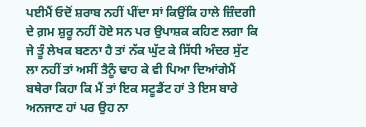ਪਈਮੈਂ ਓਦੋਂ ਸ਼ਰਾਬ ਨਹੀਂ ਪੀਂਦਾ ਸਾਂ ਕਿਉਂਕਿ ਹਾਲੇ ਜ਼ਿੰਦਗੀ ਦੇ ਗ਼ਮ ਸ਼ੁਰੂ ਨਹੀਂ ਹੋਏ ਸਨ ਪਰ ਉਪਾਸ਼ਕ ਕਹਿਣ ਲਗਾ ਕਿ ਜੇ ਤੂੰ ਲੇਖਕ ਬਣਨਾ ਹੈ ਤਾਂ ਨੱਕ ਘੁੱਟ ਕੇ ਸਿੱਧੀ ਅੰਦਰ ਸੁੱਟ ਲਾ ਨਹੀਂ ਤਾਂ ਅਸੀਂ ਤੈਨੂੰ ਢਾਹ ਕੇ ਵੀ ਪਿਆ ਦਿਆਂਗੇਮੈਂ ਬਥੇਰਾ ਕਿਹਾ ਕਿ ਮੈਂ ਤਾਂ ਇਕ ਸਟੂਡੈਂਟ ਹਾਂ ਤੇ ਇਸ ਬਾਰੇ ਅਨਜਾਣ ਹਾਂ ਪਰ ਉਹ ਨਾ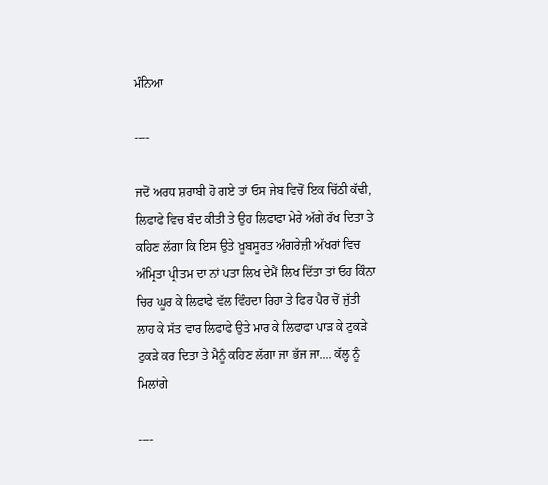ਮੰਨਿਆ

----

ਜਦੋਂ ਅਰਧ ਸ਼ਰਾਬੀ ਹੋ ਗਏ ਤਾਂ ਓਸ ਜੇਬ ਵਿਚੋਂ ਇਕ ਚਿੱਠੀ ਕੱਢੀ, ਲਿਫਾਫੇ ਵਿਚ ਬੰਦ ਕੀਤੀ ਤੇ ਉਹ ਲਿਫਾਫਾ ਮੇਰੇ ਅੱਗੇ ਰੱਖ ਦਿਤਾ ਤੇ ਕਹਿਣ ਲੱਗਾ ਕਿ ਇਸ ਉਤੇ ਖ਼ੂਬਸੂਰਤ ਅੰਗਰੇਜ਼ੀ ਅੱਖਰਾਂ ਵਿਚ ਅੰਮ੍ਰਿਤਾ ਪ੍ਰੀਤਮ ਦਾ ਨਾਂ ਪਤਾ ਲਿਖ ਦੇਮੈਂ ਲਿਖ ਦਿੱਤਾ ਤਾਂ ਓਹ ਕਿੰਨਾ ਚਿਰ ਘੂਰ ਕੇ ਲਿਫਾਫੇ ਵੱਲ ਵਿੰਹਦਾ ਰਿਹਾ ਤੇ ਫਿਰ ਪੈਰ ਚੋਂ ਜੁੱਤੀ ਲਾਹ ਕੇ ਸੱਤ ਵਾਰ ਲਿਫਾਫੇ ਉਤੇ ਮਾਰ ਕੇ ਲਿਫਾਫਾ ਪਾੜ ਕੇ ਟੁਕੜੇ ਟੁਕੜੇ ਕਰ ਦਿਤਾ ਤੇ ਮੈਨੂੰ ਕਹਿਣ ਲੱਗਾ ਜਾ ਭੱਜ ਜਾ.... ਕੱਲ੍ਹ ਨੂੰ ਮਿਲਾਂਗੇ

----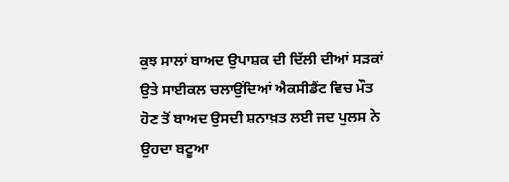ਕੁਝ ਸਾਲਾਂ ਬਾਅਦ ਉਪਾਸ਼ਕ ਦੀ ਦਿੱਲੀ ਦੀਆਂ ਸੜਕਾਂ ਉਤੇ ਸਾਈਕਲ ਚਲਾਉਂਦਿਆਂ ਐਕਸੀਡੈਂਟ ਵਿਚ ਮੌਤ ਹੋਣ ਤੋਂ ਬਾਅਦ ਉਸਦੀ ਸ਼ਨਾਖ਼ਤ ਲਈ ਜਦ ਪੁਲਸ ਨੇ ਉਹਦਾ ਬਟੂਆ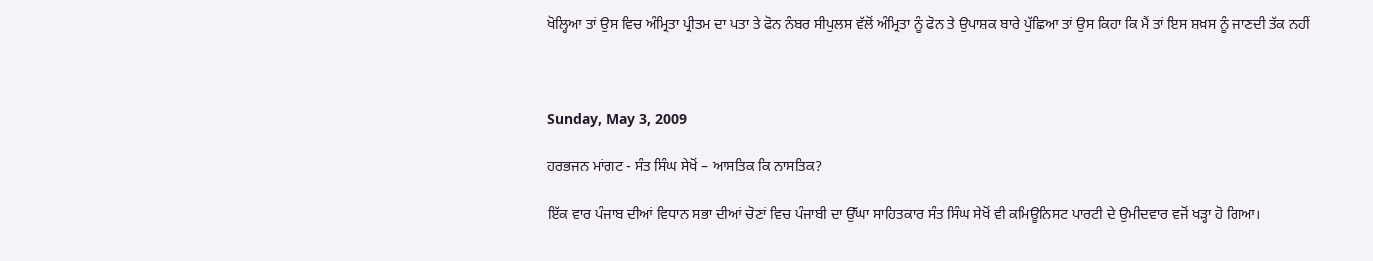ਖੋਲ੍ਹਿਆ ਤਾਂ ਉਸ ਵਿਚ ਅੰਮ੍ਰਿਤਾ ਪ੍ਰੀਤਮ ਦਾ ਪਤਾ ਤੇ ਫੋਨ ਨੰਬਰ ਸੀਪੁਲਸ ਵੱਲੋਂ ਅੰਮ੍ਰਿਤਾ ਨੂੰ ਫੋਨ ਤੇ ਉਪਾਸ਼ਕ ਬਾਰੇ ਪੁੱਛਿਆ ਤਾਂ ਉਸ ਕਿਹਾ ਕਿ ਮੈਂ ਤਾਂ ਇਸ ਸ਼ਖ਼ਸ ਨੂੰ ਜਾਣਦੀ ਤੱਕ ਨਹੀਂ



Sunday, May 3, 2009

ਹਰਭਜਨ ਮਾਂਗਟ - ਸੰਤ ਸਿੰਘ ਸੇਖੋਂ – ਆਸਤਿਕ ਕਿ ਨਾਸਤਿਕ?

ਇੱਕ ਵਾਰ ਪੰਜਾਬ ਦੀਆਂ ਵਿਧਾਨ ਸਭਾ ਦੀਆਂ ਚੋਣਾਂ ਵਿਚ ਪੰਜਾਬੀ ਦਾ ਉੱਘਾ ਸਾਹਿਤਕਾਰ ਸੰਤ ਸਿੰਘ ਸੇਖੋਂ ਵੀ ਕਮਿਊਨਿਸਟ ਪਾਰਟੀ ਦੇ ਉਮੀਦਵਾਰ ਵਜੋਂ ਖੜ੍ਹਾ ਹੋ ਗਿਆ।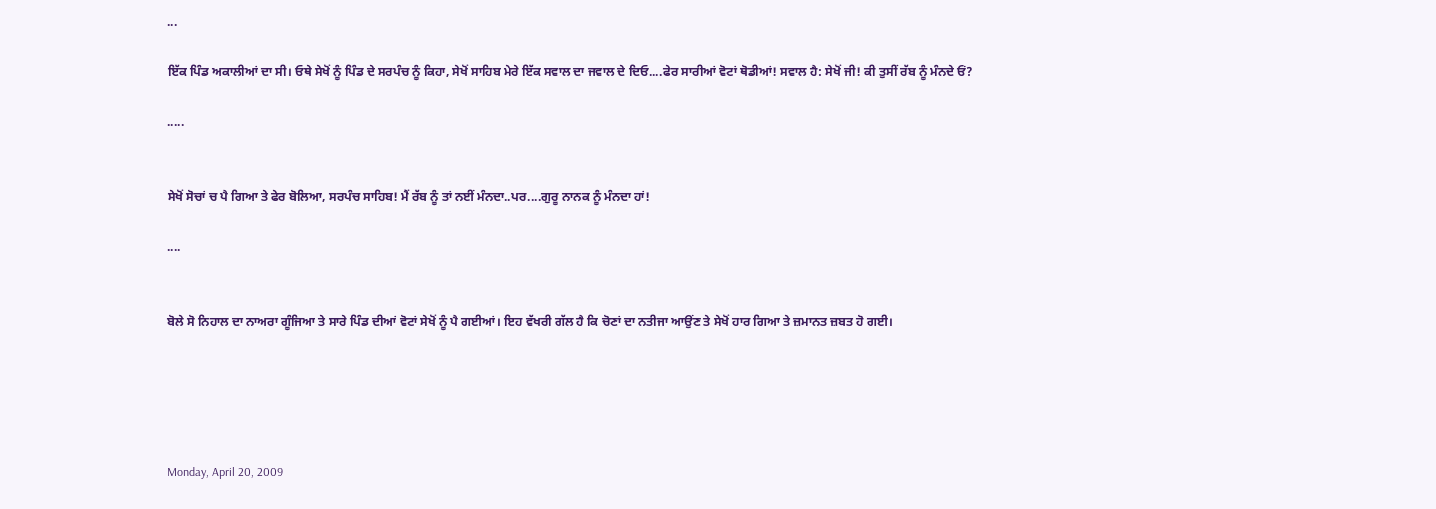...

ਇੱਕ ਪਿੰਡ ਅਕਾਲੀਆਂ ਦਾ ਸੀ। ਓਥੇ ਸੇਖੋਂ ਨੂੰ ਪਿੰਡ ਦੇ ਸਰਪੰਚ ਨੂੰ ਕਿਹਾ, ਸੇਖੋਂ ਸਾਹਿਬ ਮੇਰੇ ਇੱਕ ਸਵਾਲ ਦਾ ਜਵਾਲ ਦੇ ਦਿਓ....ਫੇਰ ਸਾਰੀਆਂ ਵੋਟਾਂ ਥੋਡੀਆਂ! ਸਵਾਲ ਹੈ: ਸੇਖੋਂ ਜੀ! ਕੀ ਤੁਸੀਂ ਰੱਬ ਨੂੰ ਮੰਨਦੇ ਓਂ?

.....


ਸੇਖੋਂ ਸੋਚਾਂ ਚ ਪੈ ਗਿਆ ਤੇ ਫੇਰ ਬੋਲਿਆ, ਸਰਪੰਚ ਸਾਹਿਬ! ਮੈਂ ਰੱਬ ਨੂੰ ਤਾਂ ਨਈਂ ਮੰਨਦਾ..ਪਰ....ਗੁਰੂ ਨਾਨਕ ਨੂੰ ਮੰਨਦਾ ਹਾਂ!

....


ਬੋਲੇ ਸੋ ਨਿਹਾਲ ਦਾ ਨਾਅਰਾ ਗੂੰਜਿਆ ਤੇ ਸਾਰੇ ਪਿੰਡ ਦੀਆਂ ਵੋਟਾਂ ਸੇਖੋਂ ਨੂੰ ਪੈ ਗਈਆਂ। ਇਹ ਵੱਖਰੀ ਗੱਲ ਹੈ ਕਿ ਚੋਣਾਂ ਦਾ ਨਤੀਜਾ ਆਉਂਣ ਤੇ ਸੇਖੋਂ ਹਾਰ ਗਿਆ ਤੇ ਜ਼ਮਾਨਤ ਜ਼ਬਤ ਹੋ ਗਈ।





Monday, April 20, 2009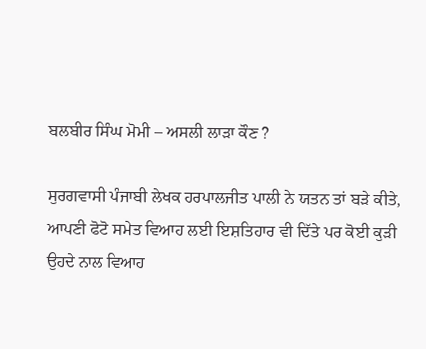ਬਲਬੀਰ ਸਿੰਘ ਮੋਮੀ – ਅਸਲੀ ਲਾੜਾ ਕੌਣ ?

ਸੁਰਗਵਾਸੀ ਪੰਜਾਬੀ ਲੇਖਕ ਹਰਪਾਲਜੀਤ ਪਾਲੀ ਨੇ ਯਤਨ ਤਾਂ ਬੜੇ ਕੀਤੇ, ਆਪਣੀ ਫੋਟੋ ਸਮੇਤ ਵਿਆਹ ਲਈ ਇਸ਼ਤਿਹਾਰ ਵੀ ਦਿੱਤੇ ਪਰ ਕੋਈ ਕੁੜੀ ਉਹਦੇ ਨਾਲ ਵਿਆਹ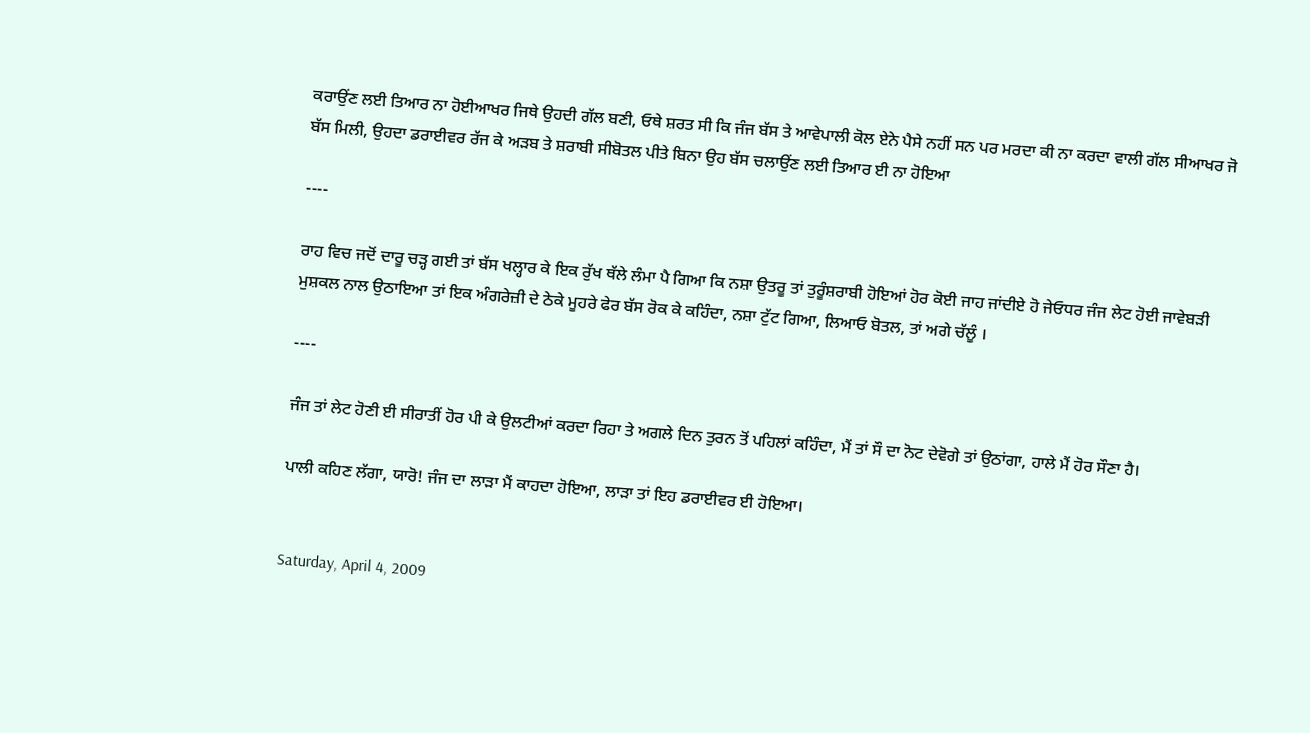ਕਰਾਉਂਣ ਲਈ ਤਿਆਰ ਨਾ ਹੋਈਆਖਰ ਜਿਥੇ ਉਹਦੀ ਗੱਲ ਬਣੀ, ਓਥੇ ਸ਼ਰਤ ਸੀ ਕਿ ਜੰਜ ਬੱਸ ਤੇ ਆਵੇਪਾਲੀ ਕੋਲ ਏਨੇ ਪੈਸੇ ਨਹੀਂ ਸਨ ਪਰ ਮਰਦਾ ਕੀ ਨਾ ਕਰਦਾ ਵਾਲੀ ਗੱਲ ਸੀਆਖਰ ਜੋ ਬੱਸ ਮਿਲੀ, ਉਹਦਾ ਡਰਾਈਵਰ ਰੱਜ ਕੇ ਅੜਬ ਤੇ ਸ਼ਰਾਬੀ ਸੀਬੋਤਲ ਪੀਤੇ ਬਿਨਾ ਉਹ ਬੱਸ ਚਲਾਉਂਣ ਲਈ ਤਿਆਰ ਈ ਨਾ ਹੋਇਆ

----

ਰਾਹ ਵਿਚ ਜਦੋਂ ਦਾਰੂ ਚੜ੍ਹ ਗਈ ਤਾਂ ਬੱਸ ਖਲ੍ਹਾਰ ਕੇ ਇਕ ਰੁੱਖ ਥੱਲੇ ਲੰਮਾ ਪੈ ਗਿਆ ਕਿ ਨਸ਼ਾ ਉਤਰੂ ਤਾਂ ਤੁਰੂੰਸ਼ਰਾਬੀ ਹੋਇਆਂ ਹੋਰ ਕੋਈ ਜਾਹ ਜਾਂਦੀਏ ਹੋ ਜੇਓਧਰ ਜੰਜ ਲੇਟ ਹੋਈ ਜਾਵੇਬੜੀ ਮੁਸ਼ਕਲ ਨਾਲ ਉਠਾਇਆ ਤਾਂ ਇਕ ਅੰਗਰੇਜ਼ੀ ਦੇ ਠੇਕੇ ਮੂਹਰੇ ਫੇਰ ਬੱਸ ਰੋਕ ਕੇ ਕਹਿੰਦਾ, ਨਸ਼ਾ ਟੁੱਟ ਗਿਆ, ਲਿਆਓ ਬੋਤਲ, ਤਾਂ ਅਗੇ ਚੱਲੂੰ ।

----

ਜੰਜ ਤਾਂ ਲੇਟ ਹੋਣੀ ਈ ਸੀਰਾਤੀਂ ਹੋਰ ਪੀ ਕੇ ਉਲਟੀਆਂ ਕਰਦਾ ਰਿਹਾ ਤੇ ਅਗਲੇ ਦਿਨ ਤੁਰਨ ਤੋਂ ਪਹਿਲਾਂ ਕਹਿੰਦਾ, ਮੈਂ ਤਾਂ ਸੌ ਦਾ ਨੋਟ ਦੇਵੋਗੇ ਤਾਂ ਉਠਾਂਗਾ, ਹਾਲੇ ਮੈਂ ਹੋਰ ਸੌਣਾ ਹੈ।

ਪਾਲੀ ਕਹਿਣ ਲੱਗਾ, ਯਾਰੋ! ਜੰਜ ਦਾ ਲਾੜਾ ਮੈਂ ਕਾਹਦਾ ਹੋਇਆ, ਲਾੜਾ ਤਾਂ ਇਹ ਡਰਾਈਵਰ ਈ ਹੋਇਆ।


Saturday, April 4, 2009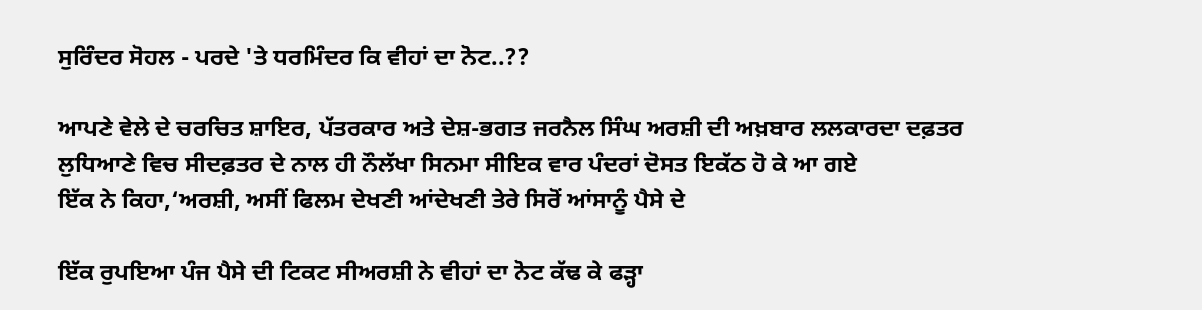ਸੁਰਿੰਦਰ ਸੋਹਲ - ਪਰਦੇ 'ਤੇ ਧਰਮਿੰਦਰ ਕਿ ਵੀਹਾਂ ਦਾ ਨੋਟ..??

ਆਪਣੇ ਵੇਲੇ ਦੇ ਚਰਚਿਤ ਸ਼ਾਇਰ, ਪੱਤਰਕਾਰ ਅਤੇ ਦੇਸ਼-ਭਗਤ ਜਰਨੈਲ ਸਿੰਘ ਅਰਸ਼ੀ ਦੀ ਅਖ਼ਬਾਰ ਲਲਕਾਰਦਾ ਦਫ਼ਤਰ ਲੁਧਿਆਣੇ ਵਿਚ ਸੀਦਫ਼ਤਰ ਦੇ ਨਾਲ ਹੀ ਨੌਲੱਖਾ ਸਿਨਮਾ ਸੀਇਕ ਵਾਰ ਪੰਦਰਾਂ ਦੋਸਤ ਇਕੱਠ ਹੋ ਕੇ ਆ ਗਏ
ਇੱਕ ਨੇ ਕਿਹਾ,‘ਅਰਸ਼ੀ, ਅਸੀਂ ਫਿਲਮ ਦੇਖਣੀ ਆਂਦੇਖਣੀ ਤੇਰੇ ਸਿਰੋਂ ਆਂਸਾਨੂੰ ਪੈਸੇ ਦੇ

ਇੱਕ ਰੁਪਇਆ ਪੰਜ ਪੈਸੇ ਦੀ ਟਿਕਟ ਸੀਅਰਸ਼ੀ ਨੇ ਵੀਹਾਂ ਦਾ ਨੋਟ ਕੱਢ ਕੇ ਫੜ੍ਹਾ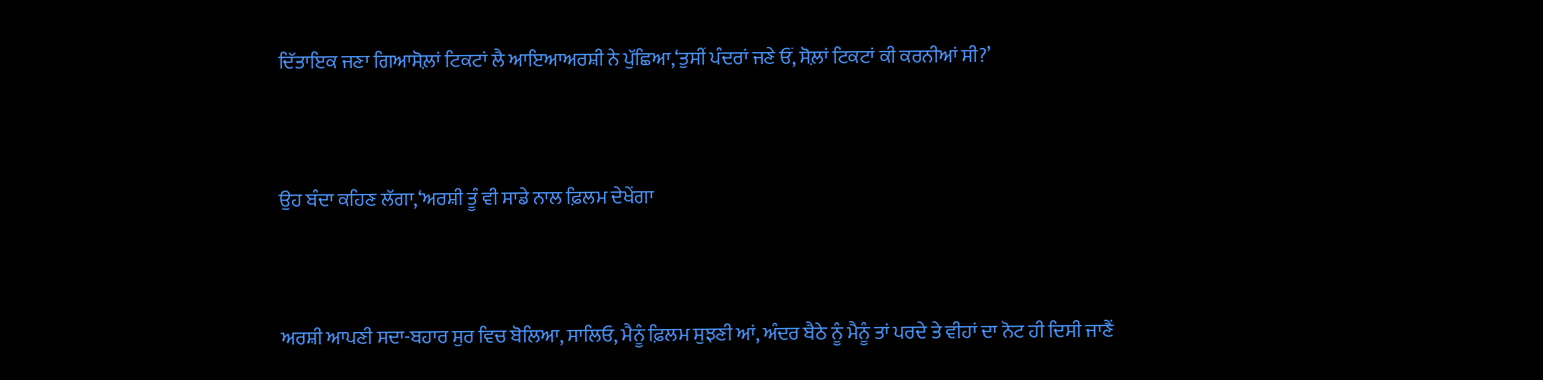ਦਿੱਤਾਇਕ ਜਣਾ ਗਿਆਸੋਲ਼ਾਂ ਟਿਕਟਾਂ ਲੈ ਆਇਆਅਰਸ਼ੀ ਨੇ ਪੁੱਛਿਆ,‘ਤੁਸੀਂ ਪੰਦਰਾਂ ਜਣੇ ਓਂ, ਸੋਲ਼ਾਂ ਟਿਕਟਾਂ ਕੀ ਕਰਨੀਆਂ ਸੀ?’


ਉਹ ਬੰਦਾ ਕਹਿਣ ਲੱਗਾ,‘ਅਰਸ਼ੀ ਤੂੰ ਵੀ ਸਾਡੇ ਨਾਲ ਫ਼ਿਲਮ ਦੇਖੇਂਗਾ


ਅਰਸ਼ੀ ਆਪਣੀ ਸਦਾ-ਬਹਾਰ ਸੁਰ ਵਿਚ ਬੋਲਿਆ, ਸਾਲਿਓ, ਮੈਨੂੰ ਫ਼ਿਲਮ ਸੁਝਣੀ ਆਂ, ਅੰਦਰ ਬੈਠੇ ਨੂੰ ਮੈਨੂੰ ਤਾਂ ਪਰਦੇ ਤੇ ਵੀਹਾਂ ਦਾ ਨੋਟ ਹੀ ਦਿਸੀ ਜਾਣੈਂ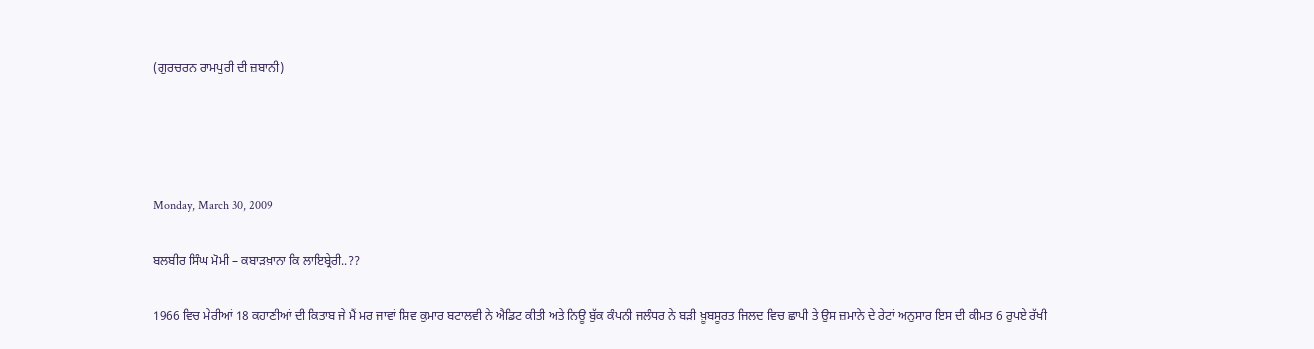(ਗੁਰਚਰਨ ਰਾਮਪੁਰੀ ਦੀ ਜ਼ਬਾਨੀ)




Monday, March 30, 2009

ਬਲਬੀਰ ਸਿੰਘ ਮੋਮੀ – ਕਬਾੜਖ਼ਾਨਾ ਕਿ ਲਾਇਬ੍ਰੇਰੀ..??

1966 ਵਿਚ ਮੇਰੀਆਂ 18 ਕਹਾਣੀਆਂ ਦੀ ਕਿਤਾਬ ਜੇ ਮੈਂ ਮਰ ਜਾਵਾਂ ਸ਼ਿਵ ਕੁਮਾਰ ਬਟਾਲਵੀ ਨੇ ਐਡਿਟ ਕੀਤੀ ਅਤੇ ਨਿਊ ਬੁੱਕ ਕੰਪਨੀ ਜਲੰਧਰ ਨੇ ਬੜੀ ਖ਼ੂਬਸੂਰਤ ਜਿਲਦ ਵਿਚ ਛਾਪੀ ਤੇ ਉਸ ਜ਼ਮਾਨੇ ਦੇ ਰੇਟਾਂ ਅਨੁਸਾਰ ਇਸ ਦੀ ਕੀਮਤ 6 ਰੁਪਏ ਰੱਖੀ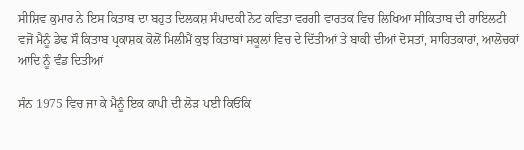ਸੀਸ਼ਿਵ ਕੁਮਾਰ ਨੇ ਇਸ ਕਿਤਾਬ ਦਾ ਬਹੁਤ ਦਿਲਕਸ਼ ਸੰਪਾਦਕੀ ਨੋਟ ਕਵਿਤਾ ਵਰਗੀ ਵਾਰਤਕ ਵਿਚ ਲਿਖਿਆ ਸੀਕਿਤਾਬ ਦੀ ਰਾਇਲਟੀ ਵਜੋਂ ਮੈਨੂੰ ਡੇਢ ਸੌ ਕਿਤਾਬ ਪ੍ਰਕਾਸ਼ਕ ਕੋਲੋਂ ਮਿਲੀਮੈਂ ਕੁਝ ਕਿਤਾਬਾਂ ਸਕੂਲਾਂ ਵਿਚ ਦੇ ਦਿੱਤੀਆਂ ਤੇ ਬਾਕੀ ਦੀਆਂ ਦੋਸਤਾਂ, ਸਾਹਿਤਕਾਰਾਂ, ਆਲੋਚਕਾਂ ਆਦਿ ਨੂੰ ਵੰਡ ਦਿਤੀਆਂ

ਸੰਨ 1975 ਵਿਚ ਜਾ ਕੇ ਮੈਨੂੰ ਇਕ ਕਾਪੀ ਦੀ ਲੋੜ ਪਈ ਕਿਓਂਕਿ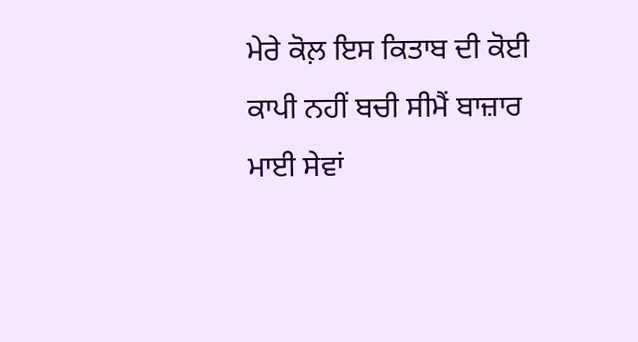ਮੇਰੇ ਕੋਲ਼ ਇਸ ਕਿਤਾਬ ਦੀ ਕੋਈ ਕਾਪੀ ਨਹੀਂ ਬਚੀ ਸੀਮੈਂ ਬਾਜ਼ਾਰ ਮਾਈ ਸੇਵਾਂ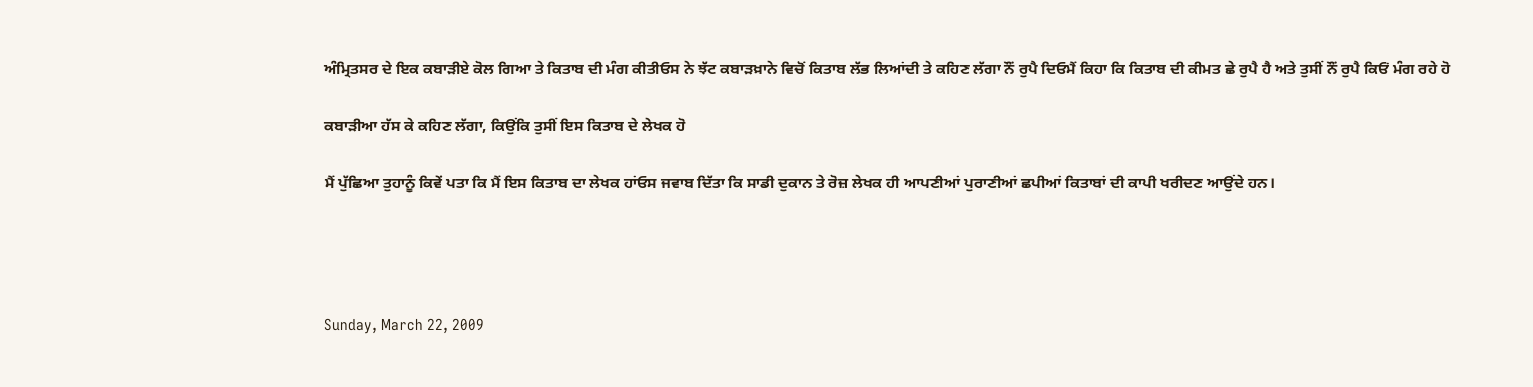ਅੰਮ੍ਰਿਤਸਰ ਦੇ ਇਕ ਕਬਾੜੀਏ ਕੋਲ ਗਿਆ ਤੇ ਕਿਤਾਬ ਦੀ ਮੰਗ ਕੀਤੀਓਸ ਨੇ ਝੱਟ ਕਬਾੜਖ਼ਾਨੇ ਵਿਚੋਂ ਕਿਤਾਬ ਲੱਭ ਲਿਆਂਦੀ ਤੇ ਕਹਿਣ ਲੱਗਾ ਨੌਂ ਰੁਪੈ ਦਿਓਮੈਂ ਕਿਹਾ ਕਿ ਕਿਤਾਬ ਦੀ ਕੀਮਤ ਛੇ ਰੁਪੈ ਹੈ ਅਤੇ ਤੁਸੀਂ ਨੌਂ ਰੁਪੈ ਕਿਓਂ ਮੰਗ ਰਹੇ ਹੋ

ਕਬਾੜੀਆ ਹੱਸ ਕੇ ਕਹਿਣ ਲੱਗਾ, ਕਿਉਂਕਿ ਤੁਸੀਂ ਇਸ ਕਿਤਾਬ ਦੇ ਲੇਖਕ ਹੋ

ਮੈਂ ਪੁੱਛਿਆ ਤੁਹਾਨੂੰ ਕਿਵੇਂ ਪਤਾ ਕਿ ਮੈਂ ਇਸ ਕਿਤਾਬ ਦਾ ਲੇਖਕ ਹਾਂਓਸ ਜਵਾਬ ਦਿੱਤਾ ਕਿ ਸਾਡੀ ਦੁਕਾਨ ਤੇ ਰੋਜ਼ ਲੇਖਕ ਹੀ ਆਪਣੀਆਂ ਪੁਰਾਣੀਆਂ ਛਪੀਆਂ ਕਿਤਾਬਾਂ ਦੀ ਕਾਪੀ ਖਰੀਦਣ ਆਉਂਦੇ ਹਨ।




Sunday, March 22, 2009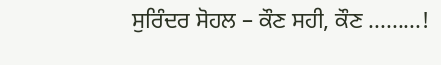ਸੁਰਿੰਦਰ ਸੋਹਲ – ਕੌਣ ਸਹੀ, ਕੌਣ .........!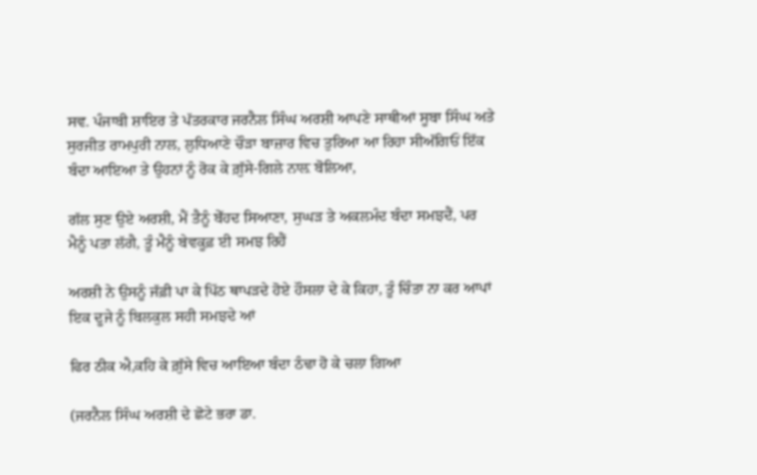ਸਵ. ਪੰਜਾਬੀ ਸ਼ਾਇਰ ਤੇ ਪੱਤਰਕਾਰ ਜਰਨੈਲ ਸਿੰਘ ਅਰਸ਼ੀ ਆਪਣੇ ਸਾਥੀਆਂ ਸੂਬਾ ਸਿੰਘ ਅਤੇ ਸੁਰਜੀਤ ਰਾਮਪੁਰੀ ਨਾਲ, ਲੁਧਿਆਣੇ ਚੌੜਾ ਬਾਜ਼ਾਰ ਵਿਚ ਤੁਰਿਆ ਆ ਰਿਹਾ ਸੀਅੱਗਿਓਂ ਇੱਕ ਬੰਦਾ ਆਇਆ ਤੇ ਉਹਨਾਂ ਨੂੰ ਰੋਕ ਕੇ ਗ਼ੁੱਸੇ-ਗਿਲੇ ਨਾਲ਼ ਬੋਲਿਆ,

ਗੱਲ ਸੁਣ ਉਏ ਅਰਸ਼ੀ, ਮੈਂ ਤੈਨੂੰ ਬੇੱਹਦ ਸਿਆਣਾ, ਸੁਘੜ ਤੇ ਅਕਲਮੰਦ ਬੰਦਾ ਸਮਝਦੈਂ, ਪਰ ਮੈਨੂੰ ਪਤਾ ਲੱਗੈ, ਤੂੰ ਮੈਨੂੰ ਬੇਵਕੂਫ਼ ਈ ਸਮਝ ਰਿਹੈਂ

ਅਰਸ਼ੀ ਨੇ ਉਸਨੂੰ ਜੱਫ਼ੀ ਪਾ ਕੇ ਪਿੱਠ ਥਾਪੜਦੇ ਹੋਏ ਹੌਸਲਾ ਦੇ ਕੇ ਕਿਹਾ, ਤੂੰ ਚਿੰਤਾ ਨਾ ਕਰ ਆਪਾਂ ਇਕ ਦੂਜੇ ਨੂੰ ਬਿਲਕੁਲ ਸਹੀ ਸਮਝਦੇ ਆਂ

ਫਿਰ ਠੀਕ ਐ,ਕਹਿ ਕੇ ਗ਼ੁੱਸੇ ਵਿਚ ਆਇਆ ਬੰਦਾ ਠੰਢਾ ਹੋ ਕੇ ਚਲਾ ਗਿਆ

(ਜਰਨੈਲ ਸਿੰਘ ਅਰਸ਼ੀ ਦੇ ਛੋਟੇ ਭਰਾ ਡਾ.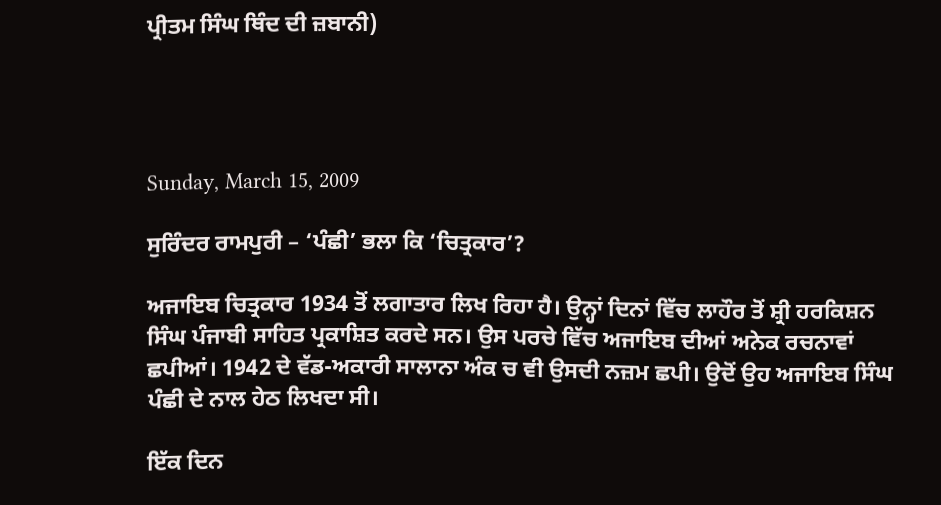ਪ੍ਰੀਤਮ ਸਿੰਘ ਥਿੰਦ ਦੀ ਜ਼ਬਾਨੀ)




Sunday, March 15, 2009

ਸੁਰਿੰਦਰ ਰਾਮਪੁਰੀ – ‘ਪੰਛੀ’ ਭਲਾ ਕਿ ‘ਚਿਤ੍ਰਕਾਰ’?

ਅਜਾਇਬ ਚਿਤ੍ਰਕਾਰ 1934 ਤੋਂ ਲਗਾਤਾਰ ਲਿਖ ਰਿਹਾ ਹੈ। ਉਨ੍ਹਾਂ ਦਿਨਾਂ ਵਿੱਚ ਲਾਹੌਰ ਤੋਂ ਸ਼੍ਰੀ ਹਰਕਿਸ਼ਨ ਸਿੰਘ ਪੰਜਾਬੀ ਸਾਹਿਤ ਪ੍ਰਕਾਸ਼ਿਤ ਕਰਦੇ ਸਨ। ਉਸ ਪਰਚੇ ਵਿੱਚ ਅਜਾਇਬ ਦੀਆਂ ਅਨੇਕ ਰਚਨਾਵਾਂ ਛਪੀਆਂ। 1942 ਦੇ ਵੱਡ-ਅਕਾਰੀ ਸਾਲਾਨਾ ਅੰਕ ਚ ਵੀ ਉਸਦੀ ਨਜ਼ਮ ਛਪੀ। ਉਦੋਂ ਉਹ ਅਜਾਇਬ ਸਿੰਘ ਪੰਛੀ ਦੇ ਨਾਲ ਹੇਠ ਲਿਖਦਾ ਸੀ।

ਇੱਕ ਦਿਨ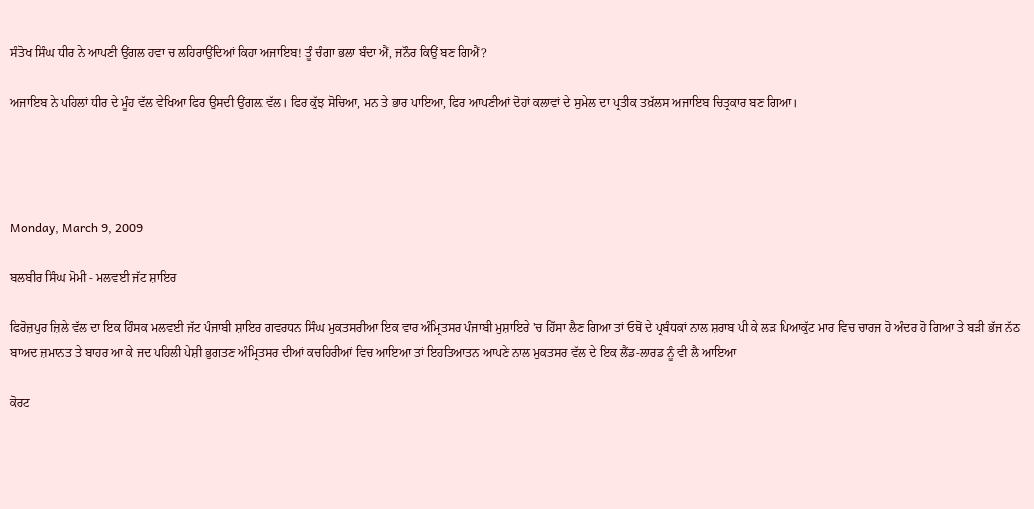ਸੰਤੋਖ ਸਿੰਘ ਧੀਰ ਨੇ ਆਪਣੀ ਉਂਗਲ ਹਵਾ ਚ ਲਹਿਰਾਉਂਦਿਆਂ ਕਿਹਾ ਅਜਾਇਬ! ਤੂੰ ਚੰਗਾ ਭਲਾ ਬੰਦਾ ਐਂ, ਜਨੌਰ ਕਿਉਂ ਬਣ ਗਿਐਂ?

ਅਜਾਇਬ ਨੇ ਪਹਿਲਾਂ ਧੀਰ ਦੇ ਮੂੰਹ ਵੱਲ ਵੇਖਿਆ ਫਿਰ ਉਸਦੀ ਉਂਗਲ਼ ਵੱਲ। ਫਿਰ ਕੁੱਝ ਸੋਚਿਆ, ਮਨ ਤੇ ਭਾਰ ਪਾਇਆ, ਫਿਰ ਆਪਣੀਆਂ ਦੋਹਾਂ ਕਲਾਵਾਂ ਦੇ ਸੁਮੇਲ ਦਾ ਪ੍ਰਤੀਕ ਤਖ਼ੱਲਸ ਅਜਾਇਬ ਚਿਤ੍ਰਕਾਰ ਬਣ ਗਿਆ।




Monday, March 9, 2009

ਬਲਬੀਰ ਸਿੰਘ ਮੋਮੀ - ਮਲਵਈ ਜੱਟ ਸ਼ਾਇਰ

ਫਿਰੋਜ਼ਪੁਰ ਜ਼ਿਲੇ ਵੱਲ ਦਾ ਇਕ ਹਿੰਸਕ ਮਲਵਈ ਜੱਟ ਪੰਜਾਬੀ ਸ਼ਾਇਰ ਗਵਰਧਨ ਸਿੰਘ ਮੁਕਤਸਰੀਆ ਇਕ ਵਾਰ ਅੰਮ੍ਰਿਤਸਰ ਪੰਜਾਬੀ ਮੁਸ਼ਾਇਰੇ 'ਚ ਹਿੱਸਾ ਲੈਣ ਗਿਆ ਤਾਂ ਓਥੋਂ ਦੇ ਪ੍ਰਬੰਧਕਾਂ ਨਾਲ ਸ਼ਰਾਬ ਪੀ ਕੇ ਲੜ ਪਿਆਕੁੱਟ ਮਾਰ ਵਿਚ ਚਾਰਜ ਹੋ ਅੰਦਰ ਹੋ ਗਿਆ ਤੇ ਬੜੀ ਭੱਜ ਨੱਠ ਬਾਅਦ ਜ਼ਮਾਨਤ ਤੇ ਬਾਹਰ ਆ ਕੇ ਜਦ ਪਹਿਲੀ ਪੇਸ਼ੀ ਭੁਗਤਣ ਅੰਮ੍ਰਿਤਸਰ ਦੀਆਂ ਕਚਹਿਰੀਆਂ ਵਿਚ ਆਇਆ ਤਾਂ ਇਹਤਿਆਤਨ ਆਪਣੇ ਨਾਲ ਮੁਕਤਸਰ ਵੱਲ ਦੇ ਇਕ ਲੈਂਡ-ਲਾਰਡ ਨੂੰ ਵੀ ਲੈ ਆਇਆ

ਕੋਰਟ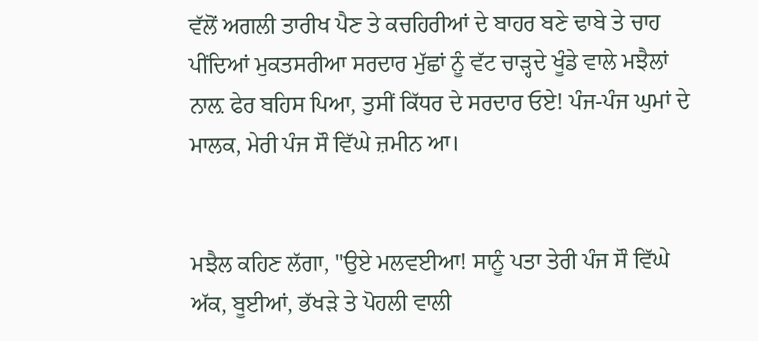ਵੱਲੋਂ ਅਗਲੀ ਤਾਰੀਖ ਪੈਣ ਤੇ ਕਚਹਿਰੀਆਂ ਦੇ ਬਾਹਰ ਬਣੇ ਢਾਬੇ ਤੇ ਚਾਹ ਪੀਂਦਿਆਂ ਮੁਕਤਸਰੀਆ ਸਰਦਾਰ ਮੁੱਛਾਂ ਨੂੰ ਵੱਟ ਚਾੜ੍ਹਦੇ ਖੂੰਡੇ ਵਾਲੇ ਮਝੈਲਾਂ ਨਾਲ਼ ਫੇਰ ਬਹਿਸ ਪਿਆ, ਤੁਸੀਂ ਕਿੱਧਰ ਦੇ ਸਰਦਾਰ ਓਏ! ਪੰਜ-ਪੰਜ ਘੁਮਾਂ ਦੇ ਮਾਲਕ, ਮੇਰੀ ਪੰਜ ਸੌ ਵਿੱਘੇ ਜ਼ਮੀਨ ਆ।


ਮਝੈਲ ਕਹਿਣ ਲੱਗਾ, "ਉਏ ਮਲਵਈਆ! ਸਾਨੂੰ ਪਤਾ ਤੇਰੀ ਪੰਜ ਸੌ ਵਿੱਘੇ ਅੱਕ, ਬੂਈਆਂ, ਭੱਖੜੇ ਤੇ ਪੋਹਲੀ ਵਾਲੀ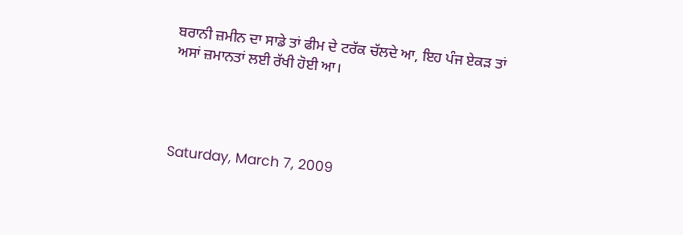ਬਰਾਨੀ ਜ਼ਮੀਨ ਦਾ ਸਾਡੇ ਤਾਂ ਫੀਮ ਦੇ ਟਰੱਕ ਚੱਲਦੇ ਆ, ਇਹ ਪੰਜ ਏਕੜ ਤਾਂ ਅਸਾਂ ਜ਼ਮਾਨਤਾਂ ਲਈ ਰੱਖੀ ਹੋਈ ਆ।




Saturday, March 7, 2009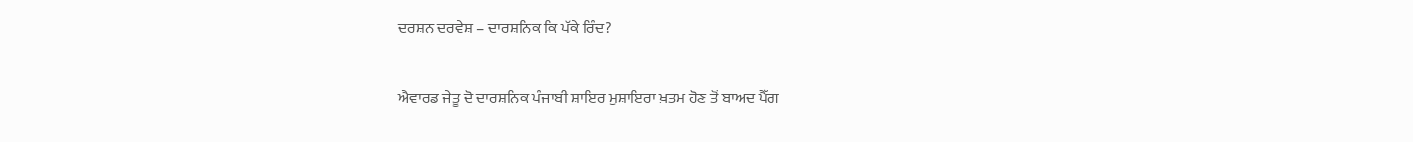ਦਰਸ਼ਨ ਦਰਵੇਸ਼ – ਦਾਰਸ਼ਨਿਕ ਕਿ ਪੱਕੇ ਰਿੰਦ?

ਐਵਾਰਡ ਜੇਤੂ ਦੋ ਦਾਰਸ਼ਨਿਕ ਪੰਜਾਬੀ ਸ਼ਾਇਰ ਮੁਸ਼ਾਇਰਾ ਖ਼ਤਮ ਹੋਣ ਤੋਂ ਬਾਅਦ ਪੈੱਗ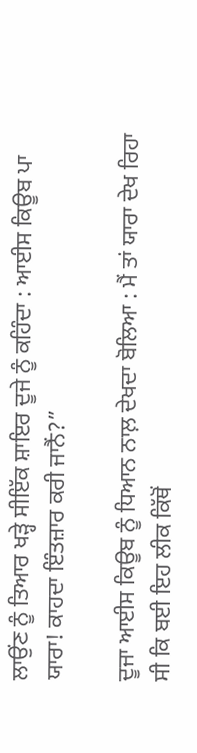ਲਾਉਂਣ ਨੂੰ ਤਿਆਰ ਖੜ੍ਹੇ ਸੀਇੱਕ ਸ਼ਾਇਰ ਦੂਜੇ ਨੂੰ ਕਹਿੰਦਾ : ਆਈਸ ਕਿਊਬ ਪਾ ਯਾਰਾ! ਕਾਹਦਾ ਇੰਤਜ਼ਾਰ ਕਰੀ ਜਾਨੈਂ?”

ਦੂਜਾ ਆਈਸ ਕਿਊਬ ਨੂੰ ਧਿਆਨ ਨਾਲ਼ ਦੇਖਦਾ ਬੋਲਿਆ : ਮੈਂ ਤਾਂ ਯਾਰਾ ਦੇਖ ਰਿਹਾ ਸੀ ਕਿ ਬਈ ਇਹ ਲੀਕ ਕਿੱਥੋਂ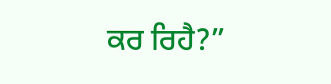ਕਰ ਰਿਹੈ?”